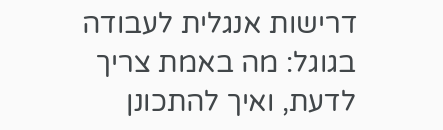דרישות אנגלית לעבודה בגוגל: מה באמת צריך לדעת, ואיך להתכונן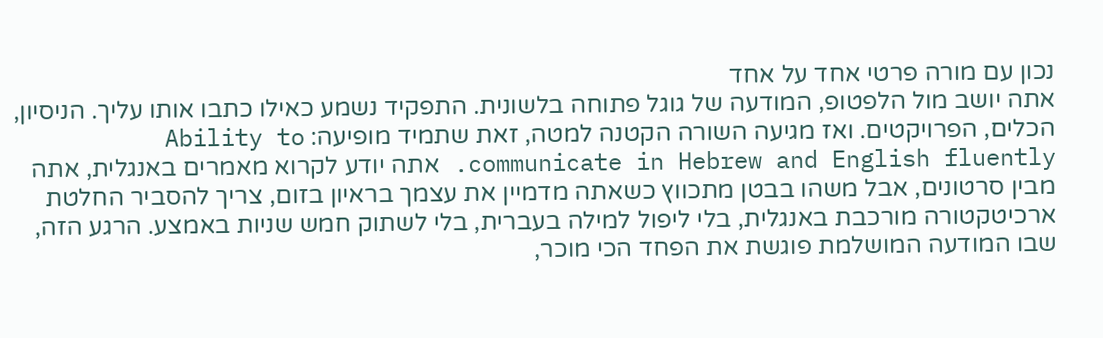נכון עם מורה פרטי אחד על אחד
אתה יושב מול הלפטופ, המודעה של גוגל פתוחה בלשונית. התפקיד נשמע כאילו כתבו אותו עליך. הניסיון, הכלים, הפרויקטים. ואז מגיעה השורה הקטנה למטה, זאת שתמיד מופיעה: Ability to communicate in Hebrew and English fluently. אתה יודע לקרוא מאמרים באנגלית, אתה מבין סרטונים, אבל משהו בבטן מתכווץ כשאתה מדמיין את עצמך בראיון בזום, צריך להסביר החלטת ארכיטקטורה מורכבת באנגלית, בלי ליפול למילה בעברית, בלי לשתוק חמש שניות באמצע. הרגע הזה, שבו המודעה המושלמת פוגשת את הפחד הכי מוכר,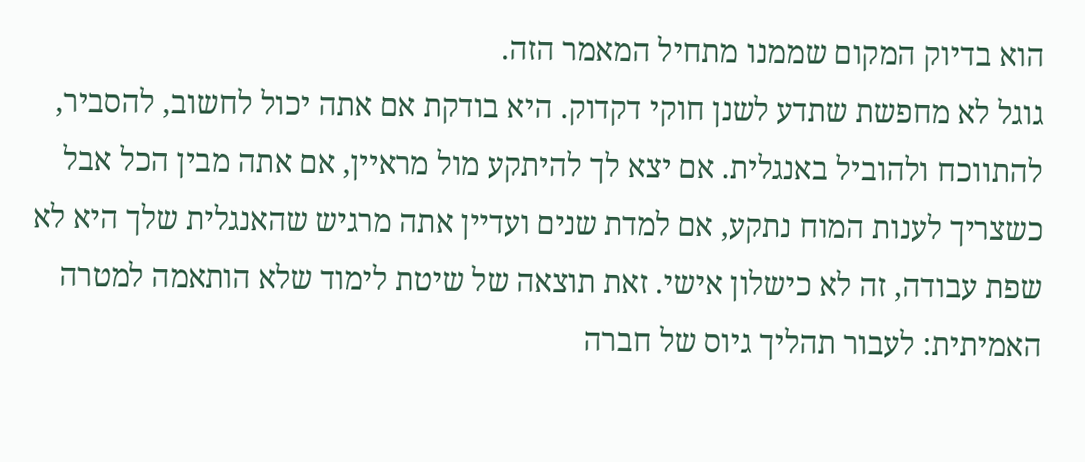הוא בדיוק המקום שממנו מתחיל המאמר הזה.
גוגל לא מחפשת שתדע לשנן חוקי דקדוק. היא בודקת אם אתה יכול לחשוב, להסביר, להתווכח ולהוביל באנגלית. אם יצא לך להיתקע מול מראיין, אם אתה מבין הכל אבל כשצריך לענות המוח נתקע, אם למדת שנים ועדיין אתה מרגיש שהאנגלית שלך היא לא שפת עבודה, זה לא כישלון אישי. זאת תוצאה של שיטת לימוד שלא הותאמה למטרה האמיתית: לעבור תהליך גיוס של חברה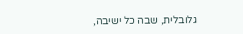גלובלית, שבה כל ישיבה,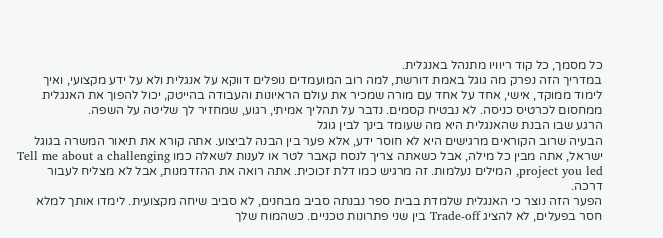כל מסמך, כל קוד ריוויו מתנהל באנגלית.
במדריך הזה נפרק מה גוגל באמת דורשת, למה רוב המועמדים נופלים דווקא על אנגלית ולא על ידע מקצועי, ואיך לימוד ממוקד, אישי, אחד על אחד עם מורה שמכיר את עולם הראיונות והעבודה בהייטק, יכול להפוך את האנגלית ממחסום לכרטיס כניסה. לא נבטיח קסמים. נדבר על תהליך אמיתי, רגוע, שמחזיר לך שליטה על השפה.
הרגע שבו הבנת שהאנגלית היא מה שעומד בינך לבין גוגל
הבעיה שרוב הקוראים מרגישים היא לא חוסר ידע, אלא פער בין הבנה לביצוע. אתה קורא את תיאור המשרה בגוגל ישראל, אתה מבין כל מילה, אבל כשאתה צריך לנסח קאבר לטר או לענות לשאלה כמו Tell me about a challenging project you led, המילים נעלמות. זה מרגיש כמו דלת זכוכית. אתה רואה את ההזדמנות, אבל לא מצליח לעבור דרכה.
הפער הזה נוצר כי האנגלית שלמדת בבית ספר נבנתה סביב מבחנים, לא סביב שיחה מקצועית. לימדו אותך למלא חסר בפעלים, לא להציג Trade-off בין שני פתרונות טכניים. כשהמוח שלך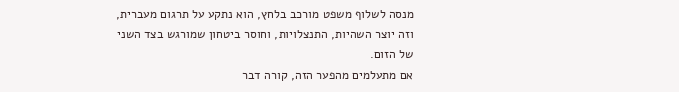מנסה לשלוף משפט מורכב בלחץ, הוא נתקע על תרגום מעברית, וזה יוצר השהיות, התנצלויות, וחוסר ביטחון שמורגש בצד השני של הזום.
אם מתעלמים מהפער הזה, קורה דבר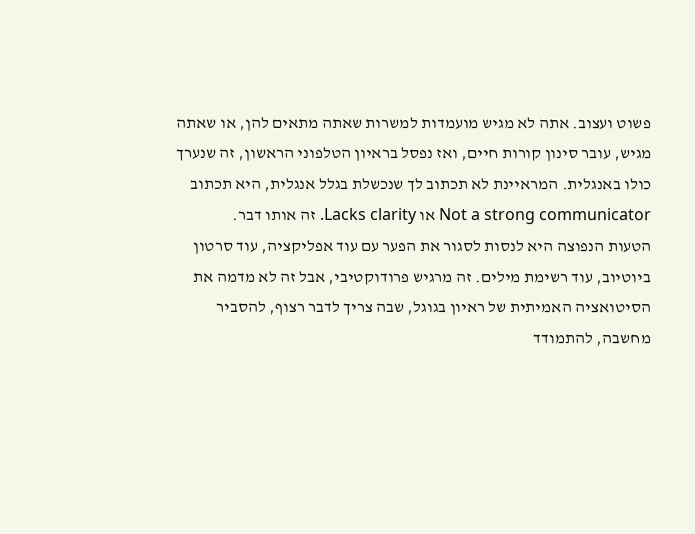פשוט ועצוב. אתה לא מגיש מועמדות למשרות שאתה מתאים להן, או שאתה מגיש, עובר סינון קורות חיים, ואז נפסל בראיון הטלפוני הראשון, זה שנערך כולו באנגלית. המראיינת לא תכתוב לך שנכשלת בגלל אנגלית, היא תכתוב Not a strong communicator או Lacks clarity. זה אותו דבר.
הטעות הנפוצה היא לנסות לסגור את הפער עם עוד אפליקציה, עוד סרטון ביוטיוב, עוד רשימת מילים. זה מרגיש פרודוקטיבי, אבל זה לא מדמה את הסיטואציה האמיתית של ראיון בגוגל, שבה צריך לדבר רצוף, להסביר מחשבה, להתמודד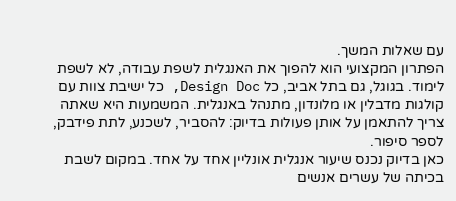עם שאלות המשך.
הפתרון המקצועי הוא להפוך את האנגלית לשפת עבודה, לא לשפת לימוד. בגוגל, גם בתל אביב, כל Design Doc, כל ישיבת צוות עם קולגות מדבלין או מלונדון, מתנהל באנגלית. המשמעות היא שאתה צריך להתאמן על אותן פעולות בדיוק: להסביר, לשכנע, לתת פידבק, לספר סיפור.
כאן בדיוק נכנס שיעור אנגלית אונליין אחד על אחד. במקום לשבת בכיתה של עשרים אנשים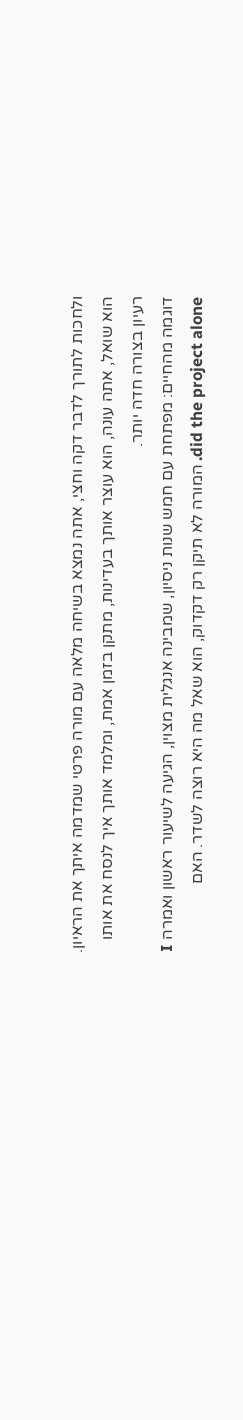ולחכות לתורך לדבר דקה וחצי, אתה נמצא בשיחה מלאה עם מורה פרטי שמדמה איתך את הראיון. הוא שואל, אתה עונה, הוא עוצר אותך בעדינות, מתקן בזמן אמת, ומלמד אותך איך לנסח את אותו רעיון בצורה חדה יותר.
דוגמה מהחיים: מפתחת עם חמש שנות ניסיון, שמבינה אנגלית מצוין, הגיעה לשיעור ראשון ואמרה I did the project alone. המורה לא תיקן רק דקדוק, הוא שאל מה היא רוצה לשדר. האם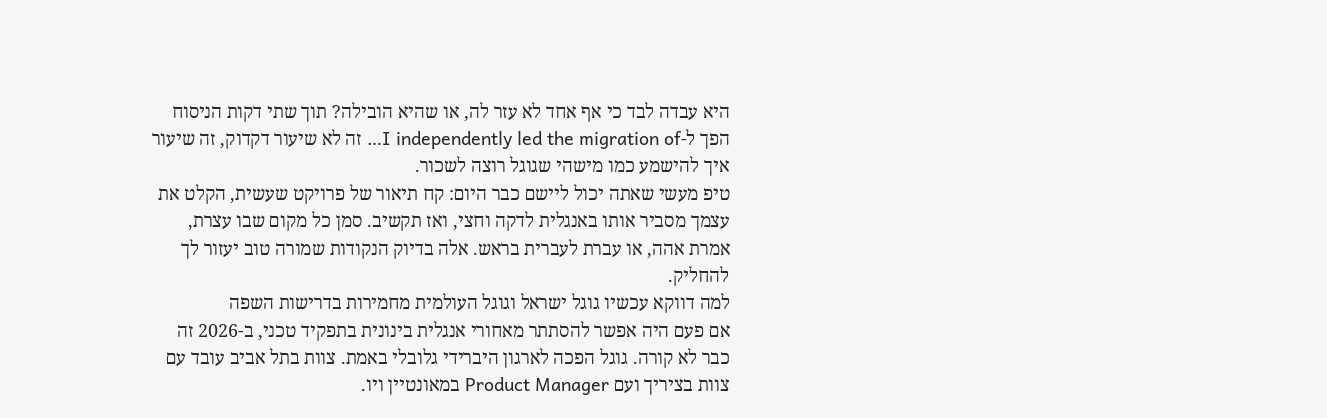היא עבדה לבד כי אף אחד לא עזר לה, או שהיא הובילה? תוך שתי דקות הניסוח הפך ל-I independently led the migration of… זה לא שיעור דקדוק, זה שיעור איך להישמע כמו מישהי שגוגל רוצה לשכור.
טיפ מעשי שאתה יכול ליישם כבר היום: קח תיאור של פרויקט שעשית, הקלט את עצמך מסביר אותו באנגלית לדקה וחצי, ואז תקשיב. סמן כל מקום שבו עצרת, אמרת אהה, או עברת לעברית בראש. אלה בדיוק הנקודות שמורה טוב יעזור לך להחליק.
למה דווקא עכשיו גוגל ישראל וגוגל העולמית מחמירות בדרישות השפה
אם פעם היה אפשר להסתתר מאחורי אנגלית בינונית בתפקיד טכני, ב-2026 זה כבר לא קורה. גוגל הפכה לארגון היברידי גלובלי באמת. צוות בתל אביב עובד עם צוות בציריך ועם Product Manager במאונטיין ויו.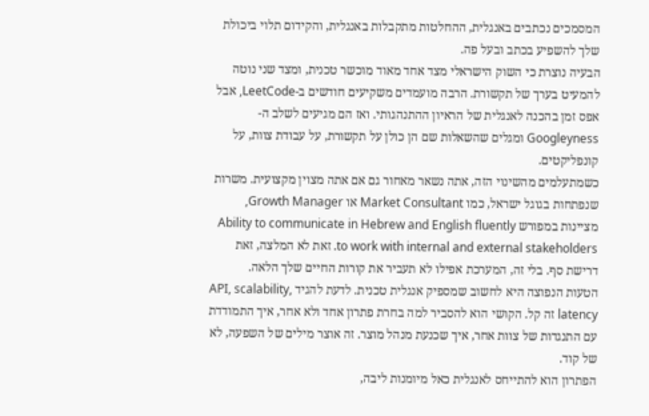המסמכים נכתבים באנגלית, ההחלטות מתקבלות באנגלית, והקידום תלוי ביכולת שלך להשפיע בכתב ובעל פה.
הבעיה נוצרת כי השוק הישראלי מצד אחד מאוד מוכשר טכנית, ומצד שני נוטה להמעיט בערך של תקשורת. הרבה מועמדים משקיעים חודשים ב-LeetCode, אבל אפס זמן בהכנה לאנגלית של הראיון ההתנהגותי. ואז הם מגיעים לשלב ה-Googleyness ומגלים שהשאלות שם הן כולן על תקשורת, על עבודת צוות, על קונפליקטים.
כשמתעלמים מהשינוי הזה, אתה נשאר מאחור גם אם אתה מצוין מקצועית. משרות שנפתחות בגוגל ישראל, כמו Market Consultant או Growth Manager, מציינות במפורש Ability to communicate in Hebrew and English fluently to work with internal and external stakeholders. זאת לא המלצה, זאת דרישת סף. בלי זה, המערכת אפילו לא תעביר את קורות החיים שלך הלאה.
הטעות הנפוצה היא לחשוב שמספיק אנגלית טכנית. לדעת להגיד API, scalability, latency זה קל. הקושי הוא להסביר למה בחרת פתרון אחד ולא אחר, איך התמודדת עם התנגדות של צוות אחר, איך שכנעת מנהל מוצר. זה אוצר מילים של השפעה, לא של קוד.
הפתרון הוא להתייחס לאנגלית כאל מיומנות ליבה,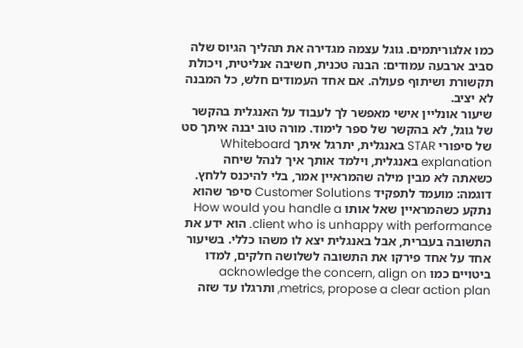כמו אלגוריתמים. גוגל עצמה מגדירה את תהליך הגיוס שלה סביב ארבעה עמודים: הבנה טכנית, חשיבה אנליטית, ויכולת תקשורת ושיתוף פעולה. אם אחד העמודים חלש, כל המבנה לא יציב.
שיעור אונליין אישי מאפשר לך לעבוד על האנגלית בהקשר של גוגל, לא בהקשר של ספר לימוד. מורה טוב יבנה איתך סט של סיפורי STAR באנגלית, יתרגל איתך Whiteboard explanation באנגלית, וילמד אותך איך לנהל שיחה כשאתה לא מבין מילה שהמראיין אמר, בלי להיכנס ללחץ.
דוגמה: מועמד לתפקיד Customer Solutions סיפר שהוא נתקע כשהמראיין שאל אותו How would you handle a client who is unhappy with performance. הוא ידע את התשובה בעברית, אבל באנגלית יצא לו משהו כללי. בשיעור אחד על אחד פירקו את התשובה לשלושה חלקים, למדו ביטויים כמו acknowledge the concern, align on metrics, propose a clear action plan, ותרגלו עד שזה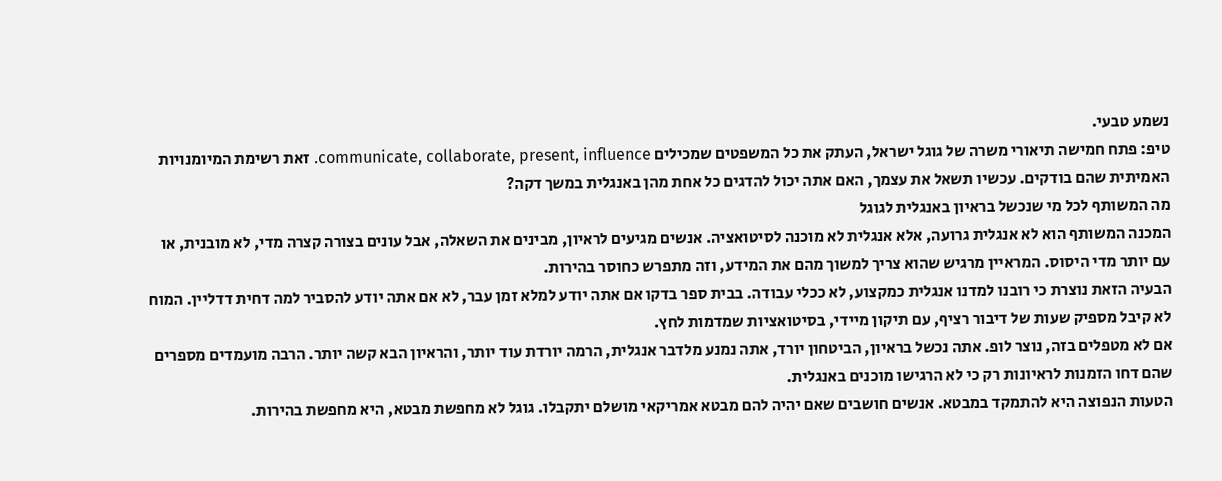נשמע טבעי.
טיפ: פתח חמישה תיאורי משרה של גוגל ישראל, העתק את כל המשפטים שמכילים communicate, collaborate, present, influence. זאת רשימת המיומנויות האמיתית שהם בודקים. עכשיו תשאל את עצמך, האם אתה יכול להדגים כל אחת מהן באנגלית במשך דקה?
מה המשותף לכל מי שנכשל בראיון באנגלית לגוגל
המכנה המשותף הוא לא אנגלית גרועה, אלא אנגלית לא מוכנה לסיטואציה. אנשים מגיעים לראיון, מבינים את השאלה, אבל עונים בצורה קצרה מדי, לא מובנית, או עם יותר מדי היסוס. המראיין מרגיש שהוא צריך למשוך מהם את המידע, וזה מתפרש כחוסר בהירות.
הבעיה הזאת נוצרת כי רובנו למדנו אנגלית כמקצוע, לא ככלי עבודה. בבית ספר בדקו אם אתה יודע למלא זמן עבר, לא אם אתה יודע להסביר למה דחית דדליין. המוח לא קיבל מספיק שעות של דיבור רציף, עם תיקון מיידי, בסיטואציות שמדמות לחץ.
אם לא מטפלים בזה, נוצר לופ. אתה נכשל בראיון, הביטחון יורד, אתה נמנע מלדבר אנגלית, הרמה יורדת עוד יותר, והראיון הבא קשה יותר. הרבה מועמדים מספרים שהם דחו הזמנות לראיונות רק כי לא הרגישו מוכנים באנגלית.
הטעות הנפוצה היא להתמקד במבטא. אנשים חושבים שאם יהיה להם מבטא אמריקאי מושלם יתקבלו. גוגל לא מחפשת מבטא, היא מחפשת בהירות.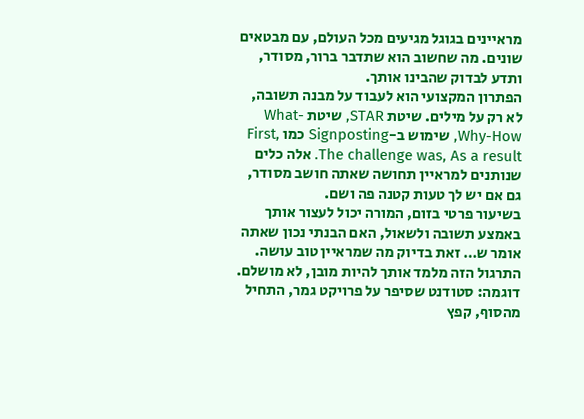מראיינים בגוגל מגיעים מכל העולם, עם מבטאים שונים. מה שחשוב הוא שתדבר ברור, מסודר, ותדע לבדוק שהבינו אותך.
הפתרון המקצועי הוא לעבוד על מבנה תשובה, לא רק על מילים. שיטת STAR, שיטת What-Why-How, שימוש ב-Signposting כמו First, The challenge was, As a result. אלה כלים שנותנים למראיין תחושה שאתה חושב מסודר, גם אם יש לך טעות קטנה פה ושם.
בשיעור פרטי בזום, המורה יכול לעצור אותך באמצע תשובה ולשאול, האם הבנתי נכון שאתה אומר ש… זאת בדיוק מה שמראיין טוב עושה. התרגול הזה מלמד אותך להיות מובן, לא מושלם.
דוגמה: סטודנט שסיפר על פרויקט גמר, התחיל מהסוף, קפץ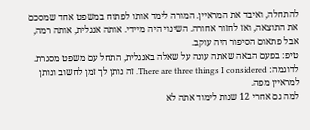להתחלה, ואיבד את המראיין. המורה לימד אותו לפתוח במשפט אחד שמסכם את התוצאה, ואז לחזור אחורה. השינוי היה מיידי. אותה אנגלית, אותה רמה, אבל פתאום הסיפור היה עוקב.
טיפ: בפעם הבאה שאתה עונה על שאלה באנגלית, התחל עם משפט מסגרת. לדוגמה: There are three things I considered. זה נותן לך זמן לחשוב ונותן למראיין מפה.
למה גם אחרי 12 שנות לימוד אתה לא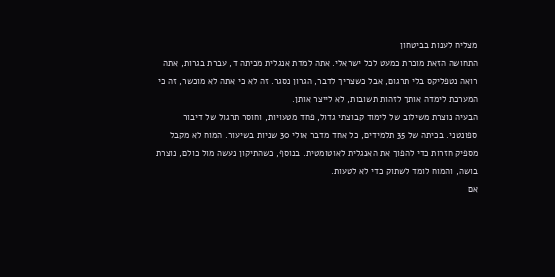מצליח לענות בביטחון
התחושה הזאת מוכרת כמעט לכל ישראלי. אתה למדת אנגלית מכיתה ד, עברת בגרות, אתה רואה נטפליקס בלי תרגום, אבל כשצריך לדבר, הגרון נסגר. זה לא כי אתה לא מוכשר, זה כי המערכת לימדה אותך לזהות תשובות, לא לייצר אותן.
הבעיה נוצרת משילוב של לימוד קבוצתי גדול, פחד מטעויות, וחוסר תרגול של דיבור ספונטני. בכיתה של 35 תלמידים, כל אחד מדבר אולי 30 שניות בשיעור. המוח לא מקבל מספיק חזרות כדי להפוך את האנגלית לאוטומטית. בנוסף, כשהתיקון נעשה מול כולם, נוצרת בושה, והמוח לומד לשתוק כדי לא לטעות.
אם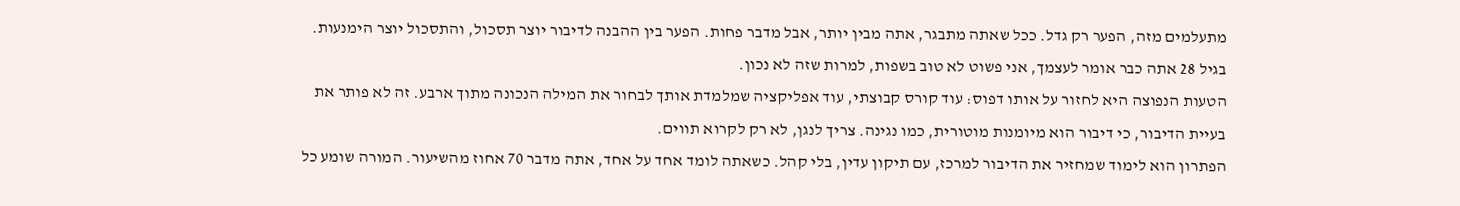מתעלמים מזה, הפער רק גדל. ככל שאתה מתבגר, אתה מבין יותר, אבל מדבר פחות. הפער בין ההבנה לדיבור יוצר תסכול, והתסכול יוצר הימנעות. בגיל 28 אתה כבר אומר לעצמך, אני פשוט לא טוב בשפות, למרות שזה לא נכון.
הטעות הנפוצה היא לחזור על אותו דפוס: עוד קורס קבוצתי, עוד אפליקציה שמלמדת אותך לבחור את המילה הנכונה מתוך ארבע. זה לא פותר את בעיית הדיבור, כי דיבור הוא מיומנות מוטורית, כמו נגינה. צריך לנגן, לא רק לקרוא תווים.
הפתרון הוא לימוד שמחזיר את הדיבור למרכז, עם תיקון עדין, בלי קהל. כשאתה לומד אחד על אחד, אתה מדבר 70 אחוז מהשיעור. המורה שומע כל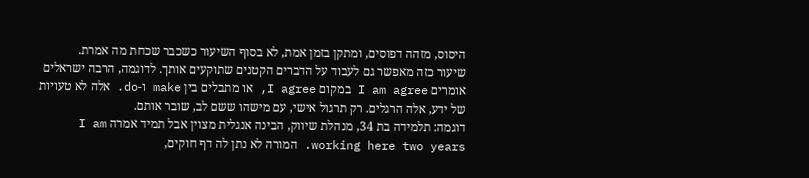היסוס, מזהה דפוסים, ומתקן בזמן אמת, לא בסוף השיעור כשכבר שכחת מה אמרת.
שיעור כזה מאפשר גם לעבוד על הדברים הקטנים שתוקעים אותך. לדוגמה, הרבה ישראלים אומרים I am agree במקום I agree, או מתבלים בין make ו-do. אלה לא טעויות של ידע, אלה הרגלים. רק תרגול אישי, עם מישהו ששם לב, שובר אותם.
דוגמה: תלמידה בת 34, מנהלת שיווק, הבינה אנגלית מצוין אבל תמיד אמרה I am working here two years. המורה לא נתן לה דף חוקים,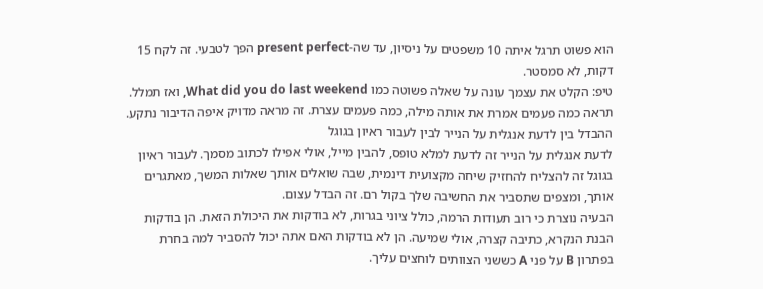הוא פשוט תרגל איתה 10 משפטים על ניסיון, עד שה-present perfect הפך לטבעי. זה לקח 15 דקות, לא סמסטר.
טיפ: הקלט את עצמך עונה על שאלה פשוטה כמו What did you do last weekend, ואז תמלל. תראה כמה פעמים אמרת את אותה מילה, כמה פעמים עצרת. זה מראה מדויק איפה הדיבור נתקע.
ההבדל בין לדעת אנגלית על הנייר לבין לעבור ראיון בגוגל
לדעת אנגלית על הנייר זה לדעת למלא טופס, להבין מייל, אולי אפילו לכתוב מסמך. לעבור ראיון בגוגל זה להצליח להחזיק שיחה מקצועית דינמית, שבה שואלים אותך שאלות המשך, מאתגרים אותך, ומצפים שתסביר את החשיבה שלך בקול רם. זה הבדל עצום.
הבעיה נוצרת כי רוב תעודות הרמה, כולל ציוני בגרות, לא בודקות את היכולת הזאת. הן בודקות הבנת הנקרא, כתיבה קצרה, אולי שמיעה. הן לא בודקות האם אתה יכול להסביר למה בחרת בפתרון B על פני A כששני הצוותים לוחצים עליך.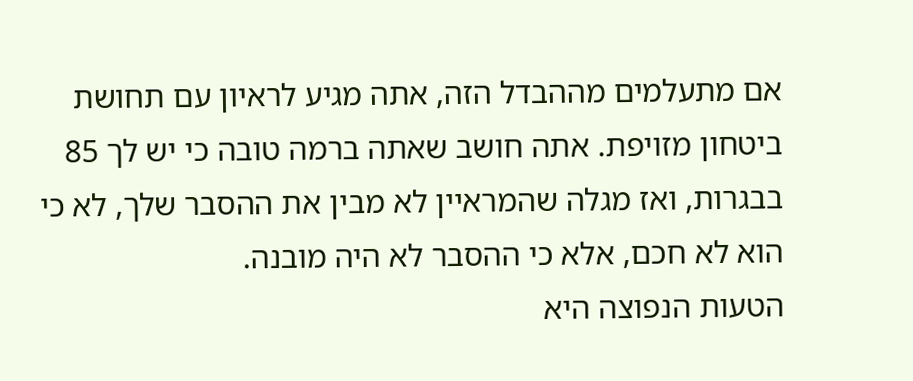אם מתעלמים מההבדל הזה, אתה מגיע לראיון עם תחושת ביטחון מזויפת. אתה חושב שאתה ברמה טובה כי יש לך 85 בבגרות, ואז מגלה שהמראיין לא מבין את ההסבר שלך, לא כי הוא לא חכם, אלא כי ההסבר לא היה מובנה.
הטעות הנפוצה היא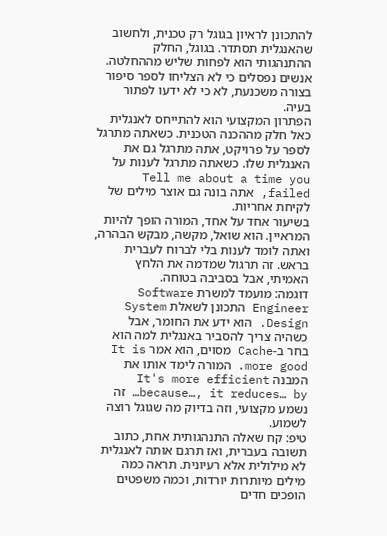להתכונן לראיון בגוגל רק טכנית, ולחשוב שהאנגלית תסתדר. בגוגל, החלק ההתנהגותי הוא לפחות שליש מההחלטה. אנשים נפסלים כי לא הצליחו לספר סיפור בצורה משכנעת, לא כי לא ידעו לפתור בעיה.
הפתרון המקצועי הוא להתייחס לאנגלית כאל חלק מההכנה הטכנית. כשאתה מתרגל לספר על פרויקט, אתה מתרגל גם את האנגלית שלו. כשאתה מתרגל לענות על Tell me about a time you failed, אתה בונה גם אוצר מילים של לקיחת אחריות.
בשיעור אחד על אחד, המורה הופך להיות המראיין. הוא שואל, מקשה, מבקש הבהרה, ואתה לומד לענות בלי לברוח לעברית בראש. זה תרגול שמדמה את הלחץ האמיתי, אבל בסביבה בטוחה.
דוגמה: מועמד למשרת Software Engineer התכונן לשאלת System Design. הוא ידע את החומר, אבל כשהיה צריך להסביר באנגלית למה הוא בחר ב-Cache מסוים, הוא אמר It is more good. המורה לימד אותו את המבנה It's more efficient because…, it reduces… by… זה נשמע מקצועי, וזה בדיוק מה שגוגל רוצה לשמוע.
טיפ: קח שאלה התנהגותית אחת, כתוב תשובה בעברית, ואז תרגם אותה לאנגלית לא מילולית אלא רעיונית. תראה כמה מילים מיותרות יורדות, וכמה משפטים הופכים חדים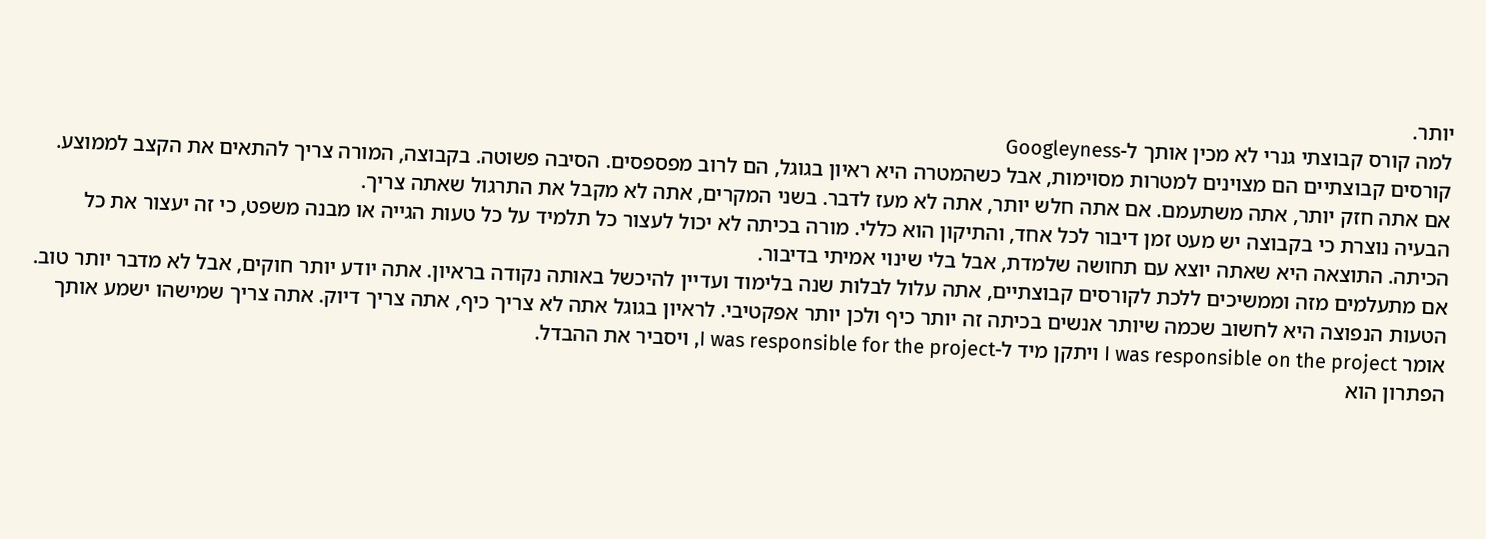יותר.
למה קורס קבוצתי גנרי לא מכין אותך ל-Googleyness
קורסים קבוצתיים הם מצוינים למטרות מסוימות, אבל כשהמטרה היא ראיון בגוגל, הם לרוב מפספסים. הסיבה פשוטה. בקבוצה, המורה צריך להתאים את הקצב לממוצע. אם אתה חזק יותר, אתה משתעמם. אם אתה חלש יותר, אתה לא מעז לדבר. בשני המקרים, אתה לא מקבל את התרגול שאתה צריך.
הבעיה נוצרת כי בקבוצה יש מעט זמן דיבור לכל אחד, והתיקון הוא כללי. מורה בכיתה לא יכול לעצור כל תלמיד על כל טעות הגייה או מבנה משפט, כי זה יעצור את כל הכיתה. התוצאה היא שאתה יוצא עם תחושה שלמדת, אבל בלי שינוי אמיתי בדיבור.
אם מתעלמים מזה וממשיכים ללכת לקורסים קבוצתיים, אתה עלול לבלות שנה בלימוד ועדיין להיכשל באותה נקודה בראיון. אתה יודע יותר חוקים, אבל לא מדבר יותר טוב.
הטעות הנפוצה היא לחשוב שכמה שיותר אנשים בכיתה זה יותר כיף ולכן יותר אפקטיבי. לראיון בגוגל אתה לא צריך כיף, אתה צריך דיוק. אתה צריך שמישהו ישמע אותך אומר I was responsible on the project ויתקן מיד ל-I was responsible for the project, ויסביר את ההבדל.
הפתרון הוא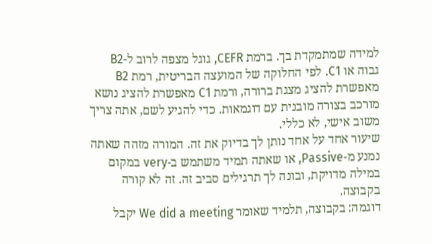למידה שמתמקדת בך. ברמת CEFR, גוגל מצפה לרוב ל-B2 גבוה או C1. לפי החלוקה של המועצה הבריטית, רמת B2 מאפשרת להציג מצגת ברורה, ורמת C1 מאפשרת להציג נושא מורכב בצורה מובנית עם דוגמאות. כדי להגיע לשם, אתה צריך משוב אישי, לא כללי.
שיעור אחד על אחד נותן לך בדיוק את זה. המורה מזהה שאתה נמנע מ-Passive, או שאתה תמיד משתמש ב-very במקום במילה מדויקת, ובונה לך תרגילים סביב זה. זה לא קורה בקבוצה.
דוגמה: בקבוצה, תלמיד שאומר We did a meeting יקבל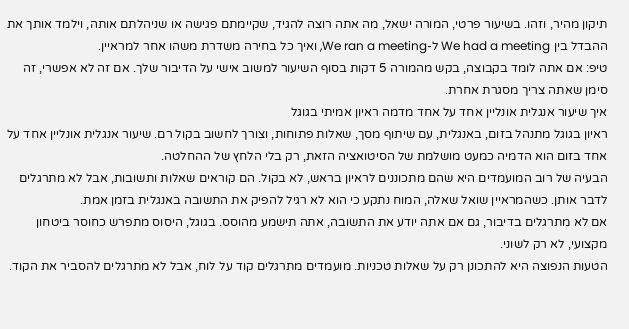תיקון מהיר, וזהו. בשיעור פרטי, המורה ישאל, מה אתה רוצה להגיד, שקיימתם פגישה או שניהלתם אותה, וילמד אותך את ההבדל בין We had a meeting ל-We ran a meeting, ואיך כל בחירה משדרת משהו אחר למראיין.
טיפ: אם אתה לומד בקבוצה, בקש מהמורה 5 דקות בסוף השיעור למשוב אישי על הדיבור שלך. אם זה לא אפשרי, זה סימן שאתה צריך מסגרת אחרת.
איך שיעור אנגלית אונליין אחד על אחד מדמה ראיון אמיתי בגוגל
ראיון בגוגל מתנהל בזום, באנגלית, עם שיתוף מסך, שאלות פתוחות, וצורך לחשוב בקול רם. שיעור אנגלית אונליין אחד על אחד בזום הוא הדמיה כמעט מושלמת של הסיטואציה הזאת, רק בלי הלחץ של ההחלטה.
הבעיה של רוב המועמדים היא שהם מתכוננים לראיון בראש, לא בקול. הם קוראים שאלות ותשובות, אבל לא מתרגלים לדבר אותן. כשהמראיין שואל שאלה, המוח נתקע כי הוא לא רגיל להפיק את התשובה באנגלית בזמן אמת.
אם לא מתרגלים בדיבור, גם אם אתה יודע את התשובה, אתה תישמע מהוסס. בגוגל, היסוס מתפרש כחוסר ביטחון מקצועי, לא רק לשוני.
הטעות הנפוצה היא להתכונן רק על שאלות טכניות. מועמדים מתרגלים קוד על לוח, אבל לא מתרגלים להסביר את הקוד.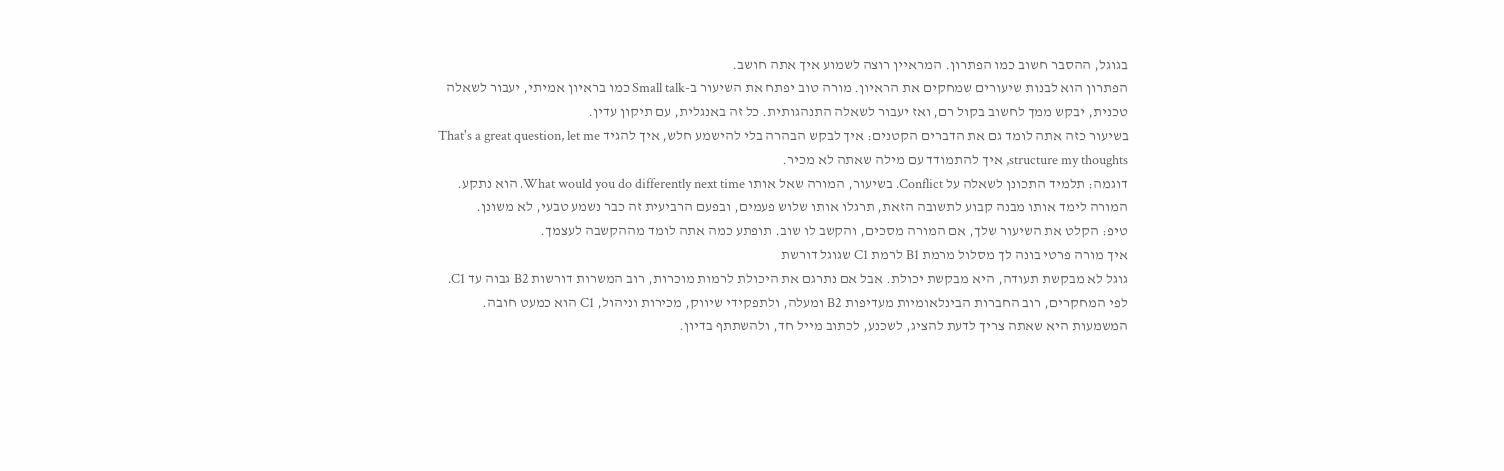בגוגל, ההסבר חשוב כמו הפתרון. המראיין רוצה לשמוע איך אתה חושב.
הפתרון הוא לבנות שיעורים שמחקים את הראיון. מורה טוב יפתח את השיעור ב-Small talk כמו בראיון אמיתי, יעבור לשאלה טכנית, יבקש ממך לחשוב בקול רם, ואז יעבור לשאלה התנהגותית. כל זה באנגלית, עם תיקון עדין.
בשיעור כזה אתה לומד גם את הדברים הקטנים: איך לבקש הבהרה בלי להישמע חלש, איך להגיד That's a great question, let me structure my thoughts, איך להתמודד עם מילה שאתה לא מכיר.
דוגמה: תלמיד התכונן לשאלה על Conflict. בשיעור, המורה שאל אותו What would you do differently next time. הוא נתקע. המורה לימד אותו מבנה קבוע לתשובה הזאת, תרגלו אותו שלוש פעמים, ובפעם הרביעית זה כבר נשמע טבעי, לא משונן.
טיפ: הקלט את השיעור שלך, אם המורה מסכים, והקשב לו שוב. תופתע כמה אתה לומד מההקשבה לעצמך.
איך מורה פרטי בונה לך מסלול מרמת B1 לרמת C1 שגוגל דורשת
גוגל לא מבקשת תעודה, היא מבקשת יכולת. אבל אם נתרגם את היכולת לרמות מוכרות, רוב המשרות דורשות B2 גבוה עד C1. לפי המחקרים, רוב החברות הבינלאומיות מעדיפות B2 ומעלה, ולתפקידי שיווק, מכירות וניהול, C1 הוא כמעט חובה. המשמעות היא שאתה צריך לדעת להציג, לשכנע, לכתוב מייל חד, ולהשתתף בדיון.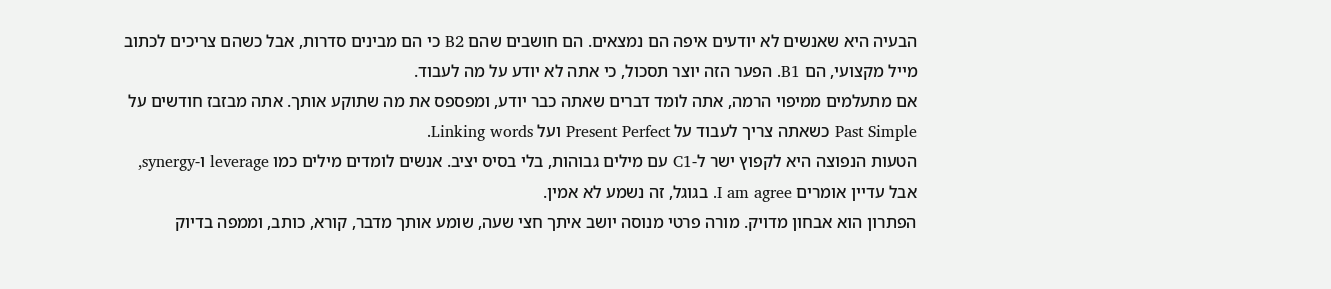הבעיה היא שאנשים לא יודעים איפה הם נמצאים. הם חושבים שהם B2 כי הם מבינים סדרות, אבל כשהם צריכים לכתוב מייל מקצועי, הם B1. הפער הזה יוצר תסכול, כי אתה לא יודע על מה לעבוד.
אם מתעלמים ממיפוי הרמה, אתה לומד דברים שאתה כבר יודע, ומפספס את מה שתוקע אותך. אתה מבזבז חודשים על Past Simple כשאתה צריך לעבוד על Present Perfect ועל Linking words.
הטעות הנפוצה היא לקפוץ ישר ל-C1 עם מילים גבוהות, בלי בסיס יציב. אנשים לומדים מילים כמו leverage ו-synergy, אבל עדיין אומרים I am agree. בגוגל, זה נשמע לא אמין.
הפתרון הוא אבחון מדויק. מורה פרטי מנוסה יושב איתך חצי שעה, שומע אותך מדבר, קורא, כותב, וממפה בדיוק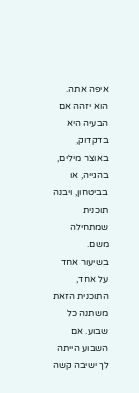איפה אתה. הוא יזהה אם הבעיה היא בדקדוק, באוצר מילים, בהגייה, או בביטחון, ויבנה תוכנית שמתחילה משם.
בשיעור אחד על אחד, התוכנית הזאת משתנה כל שבוע. אם השבוע הייתה לך ישיבה קשה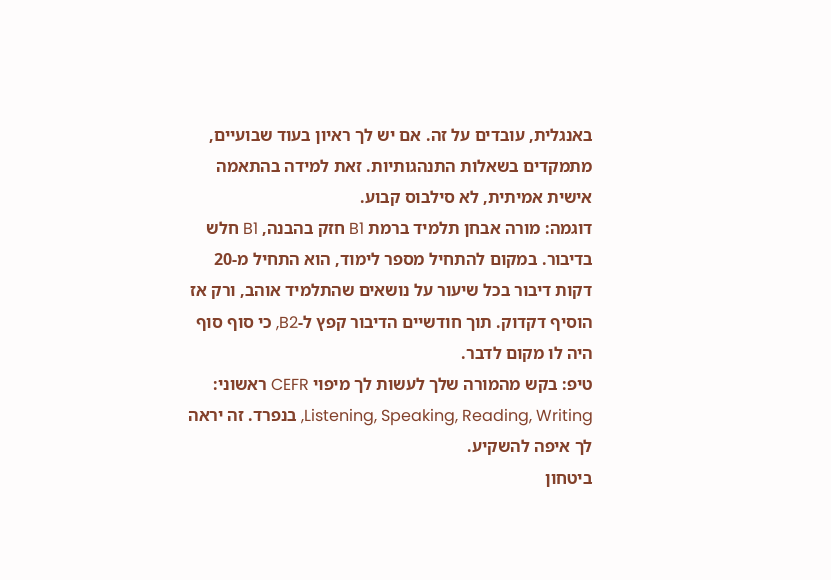באנגלית, עובדים על זה. אם יש לך ראיון בעוד שבועיים, מתמקדים בשאלות התנהגותיות. זאת למידה בהתאמה אישית אמיתית, לא סילבוס קבוע.
דוגמה: מורה אבחן תלמיד ברמת B1 חזק בהבנה, B1 חלש בדיבור. במקום להתחיל מספר לימוד, הוא התחיל מ-20 דקות דיבור בכל שיעור על נושאים שהתלמיד אוהב, ורק אז הוסיף דקדוק. תוך חודשיים הדיבור קפץ ל-B2, כי סוף סוף היה לו מקום לדבר.
טיפ: בקש מהמורה שלך לעשות לך מיפוי CEFR ראשוני: Listening, Speaking, Reading, Writing, בנפרד. זה יראה לך איפה להשקיע.
ביטחון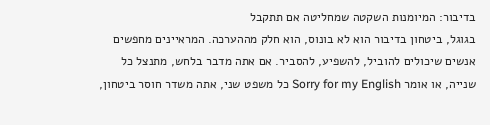בדיבור: המיומנות השקטה שמחליטה אם תתקבל
בגוגל, ביטחון בדיבור הוא לא בונוס, הוא חלק מההערכה. המראיינים מחפשים אנשים שיכולים להוביל, להשפיע, להסביר. אם אתה מדבר בלחש, מתנצל כל שנייה, או אומר Sorry for my English כל משפט שני, אתה משדר חוסר ביטחון,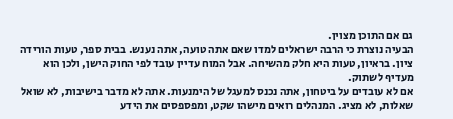גם אם התוכן מצוין.
הבעיה נוצרת כי הרבה ישראלים למדו שאם אתה טועה, אתה נענש. בבית ספר, טעות הורידה ציון. בראיון, טעות היא חלק מהשיחה. אבל המוח עדיין עובד לפי החוק הישן, ולכן הוא מעדיף לשתוק.
אם לא עובדים על ביטחון, אתה נכנס למעגל של הימנעות. אתה לא מדבר בישיבות, לא שואל שאלות, לא מציג. המנהלים רואים מישהו שקט, ומפספסים את הידע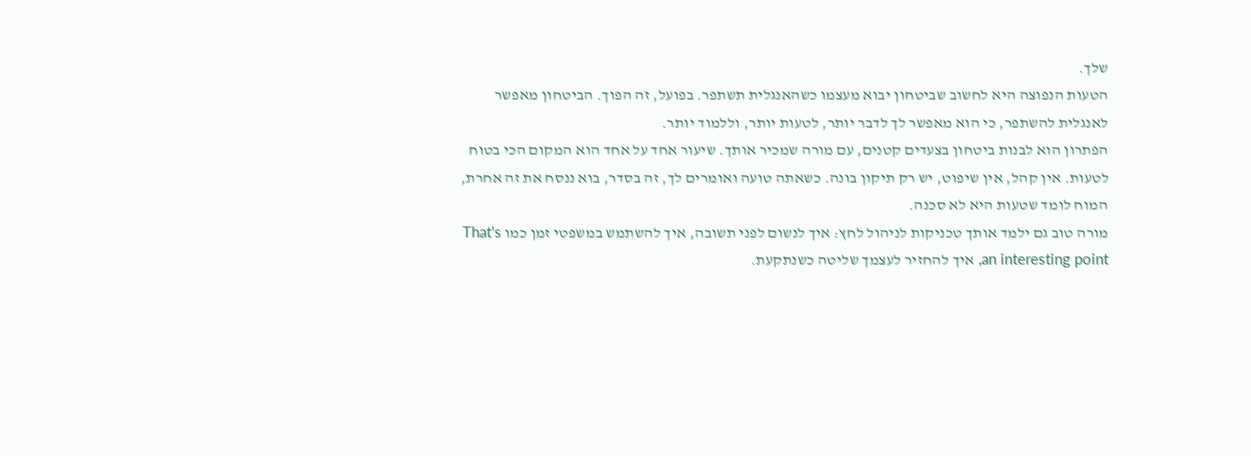שלך.
הטעות הנפוצה היא לחשוב שביטחון יבוא מעצמו כשהאנגלית תשתפר. בפועל, זה הפוך. הביטחון מאפשר לאנגלית להשתפר, כי הוא מאפשר לך לדבר יותר, לטעות יותר, וללמוד יותר.
הפתרון הוא לבנות ביטחון בצעדים קטנים, עם מורה שמכיר אותך. שיעור אחד על אחד הוא המקום הכי בטוח לטעות. אין קהל, אין שיפוט, יש רק תיקון בונה. כשאתה טועה ואומרים לך, זה בסדר, בוא ננסח את זה אחרת, המוח לומד שטעות היא לא סכנה.
מורה טוב גם ילמד אותך טכניקות לניהול לחץ: איך לנשום לפני תשובה, איך להשתמש במשפטי זמן כמו That's an interesting point, איך להחזיר לעצמך שליטה כשנתקעת.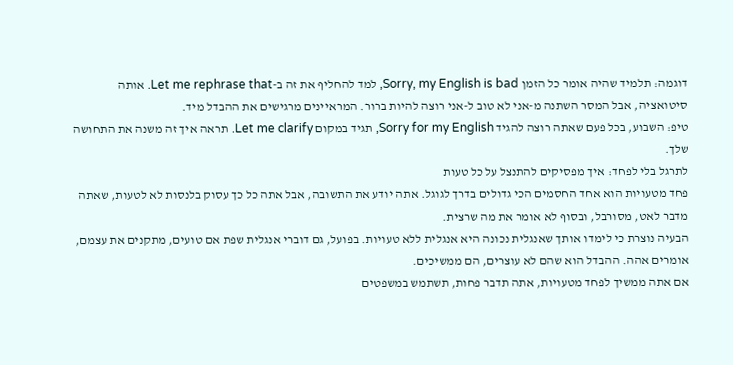דוגמה: תלמיד שהיה אומר כל הזמן Sorry, my English is bad, למד להחליף את זה ב-Let me rephrase that. אותה סיטואציה, אבל המסר השתנה מ-אני לא טוב ל-אני רוצה להיות ברור. המראיינים מרגישים את ההבדל מיד.
טיפ: השבוע, בכל פעם שאתה רוצה להגיד Sorry for my English, תגיד במקום Let me clarify. תראה איך זה משנה את התחושה שלך.
לתרגל בלי לפחד: איך מפסיקים להתנצל על כל טעות
פחד מטעויות הוא אחד החסמים הכי גדולים בדרך לגוגל. אתה יודע את התשובה, אבל אתה כל כך עסוק בלנסות לא לטעות, שאתה מדבר לאט, מסורבל, ובסוף לא אומר את מה שרצית.
הבעיה נוצרת כי לימדו אותך שאנגלית נכונה היא אנגלית ללא טעויות. בפועל, גם דוברי אנגלית שפת אם טועים, מתקנים את עצמם, אומרים אהה. ההבדל הוא שהם לא עוצרים, הם ממשיכים.
אם אתה ממשיך לפחד מטעויות, אתה תדבר פחות, תשתמש במשפטים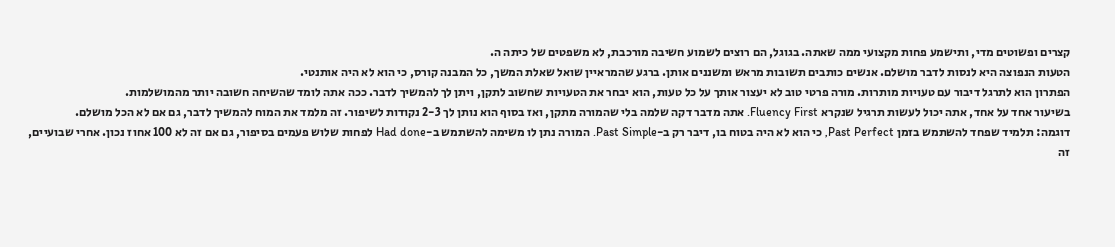קצרים ופשוטים מדי, ותישמע פחות מקצועי ממה שאתה. בגוגל, הם רוצים לשמוע חשיבה מורכבת, לא משפטים של כיתה ה.
הטעות הנפוצה היא לנסות לדבר מושלם. אנשים כותבים תשובות מראש ומשננים אותן. ברגע שהמראיין שואל שאלת המשך, כל המבנה קורס, כי הוא לא היה אותנטי.
הפתרון הוא לתרגל דיבור עם טעויות מותרות. מורה פרטי טוב לא יעצור אותך על כל טעות, הוא יבחר את הטעויות שחשוב לתקן, ויתן לך להמשיך לדבר. ככה אתה לומד שהשיחה חשובה יותר מהמושלמות.
בשיעור אחד על אחד, אתה יכול לעשות תרגיל שנקרא Fluency First. אתה מדבר דקה שלמה בלי שהמורה מתקן, ואז בסוף הוא נותן לך 2-3 נקודות לשיפור. זה מלמד את המוח להמשיך לדבר, גם אם לא הכל מושלם.
דוגמה: תלמיד שפחד להשתמש בזמן Past Perfect, כי הוא לא היה בטוח בו, דיבר רק ב-Past Simple. המורה נתן לו משימה להשתמש ב-Had done לפחות שלוש פעמים בסיפור, גם אם זה לא 100 אחוז נכון. אחרי שבועיים, זה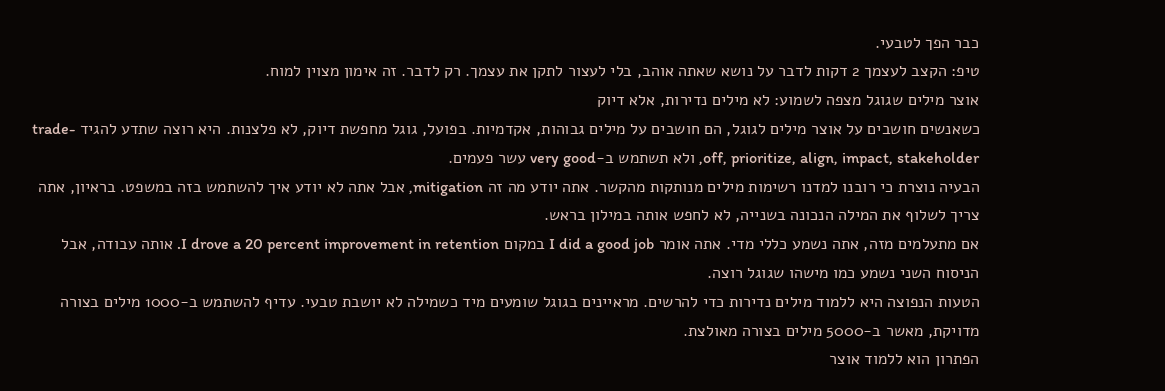כבר הפך לטבעי.
טיפ: הקצב לעצמך 2 דקות לדבר על נושא שאתה אוהב, בלי לעצור לתקן את עצמך. רק לדבר. זה אימון מצוין למוח.
אוצר מילים שגוגל מצפה לשמוע: לא מילים נדירות, אלא דיוק
כשאנשים חושבים על אוצר מילים לגוגל, הם חושבים על מילים גבוהות, אקדמיות. בפועל, גוגל מחפשת דיוק, לא פלצנות. היא רוצה שתדע להגיד trade-off, prioritize, align, impact, stakeholder, ולא תשתמש ב-very good עשר פעמים.
הבעיה נוצרת כי רובנו למדנו רשימות מילים מנותקות מהקשר. אתה יודע מה זה mitigation, אבל אתה לא יודע איך להשתמש בזה במשפט. בראיון, אתה צריך לשלוף את המילה הנכונה בשנייה, לא לחפש אותה במילון בראש.
אם מתעלמים מזה, אתה נשמע כללי מדי. אתה אומר I did a good job במקום I drove a 20 percent improvement in retention. אותה עבודה, אבל הניסוח השני נשמע כמו מישהו שגוגל רוצה.
הטעות הנפוצה היא ללמוד מילים נדירות כדי להרשים. מראיינים בגוגל שומעים מיד כשמילה לא יושבת טבעי. עדיף להשתמש ב-1000 מילים בצורה מדויקת, מאשר ב-5000 מילים בצורה מאולצת.
הפתרון הוא ללמוד אוצר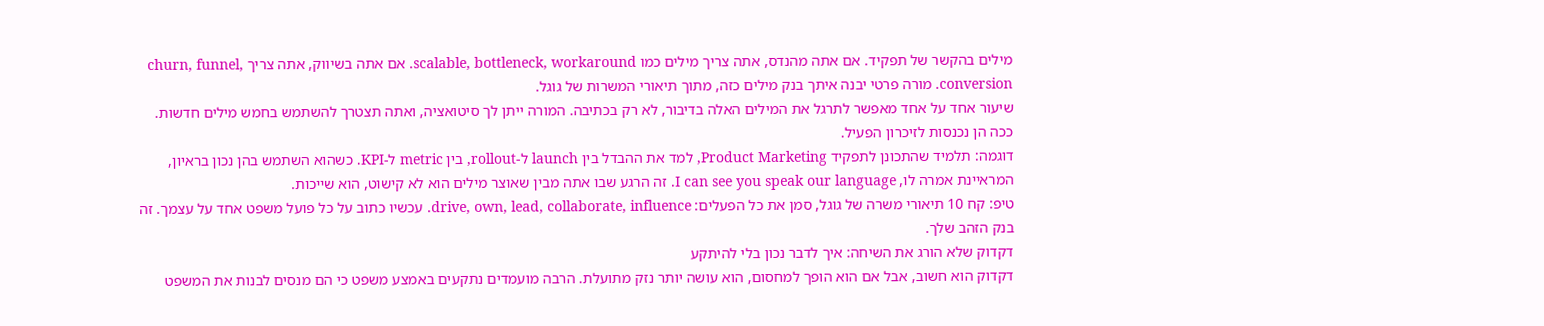מילים בהקשר של תפקיד. אם אתה מהנדס, אתה צריך מילים כמו scalable, bottleneck, workaround. אם אתה בשיווק, אתה צריך churn, funnel, conversion. מורה פרטי יבנה איתך בנק מילים כזה, מתוך תיאורי המשרות של גוגל.
שיעור אחד על אחד מאפשר לתרגל את המילים האלה בדיבור, לא רק בכתיבה. המורה ייתן לך סיטואציה, ואתה תצטרך להשתמש בחמש מילים חדשות. ככה הן נכנסות לזיכרון הפעיל.
דוגמה: תלמיד שהתכונן לתפקיד Product Marketing, למד את ההבדל בין launch ל-rollout, בין metric ל-KPI. כשהוא השתמש בהן נכון בראיון, המראיינת אמרה לו, I can see you speak our language. זה הרגע שבו אתה מבין שאוצר מילים הוא לא קישוט, הוא שייכות.
טיפ: קח 10 תיאורי משרה של גוגל, סמן את כל הפעלים: drive, own, lead, collaborate, influence. עכשיו כתוב על כל פועל משפט אחד על עצמך. זה בנק הזהב שלך.
דקדוק שלא הורג את השיחה: איך לדבר נכון בלי להיתקע
דקדוק הוא חשוב, אבל אם הוא הופך למחסום, הוא עושה יותר נזק מתועלת. הרבה מועמדים נתקעים באמצע משפט כי הם מנסים לבנות את המשפט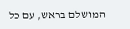המושלם בראש, עם כל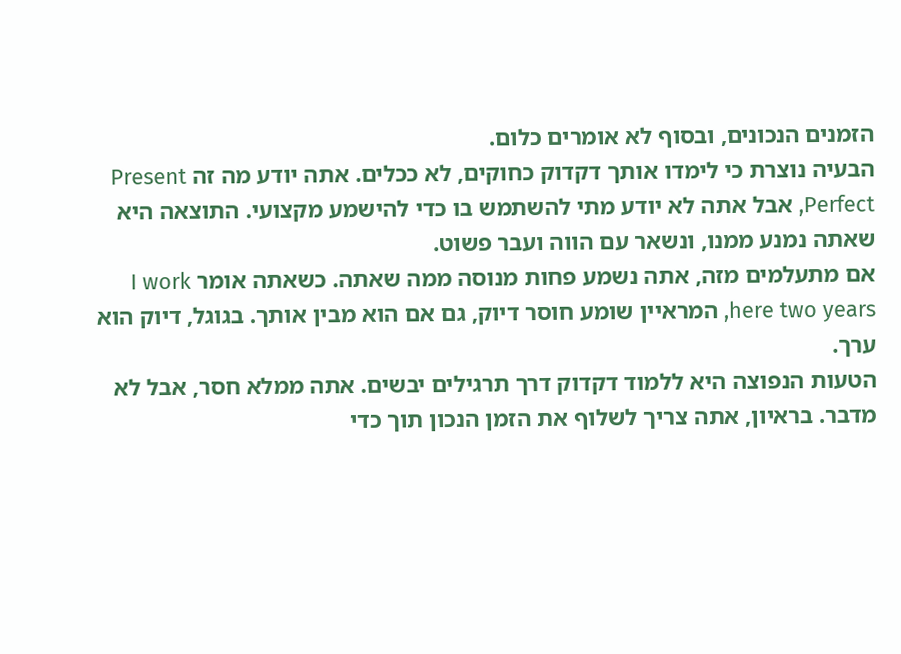הזמנים הנכונים, ובסוף לא אומרים כלום.
הבעיה נוצרת כי לימדו אותך דקדוק כחוקים, לא ככלים. אתה יודע מה זה Present Perfect, אבל אתה לא יודע מתי להשתמש בו כדי להישמע מקצועי. התוצאה היא שאתה נמנע ממנו, ונשאר עם הווה ועבר פשוט.
אם מתעלמים מזה, אתה נשמע פחות מנוסה ממה שאתה. כשאתה אומר I work here two years, המראיין שומע חוסר דיוק, גם אם הוא מבין אותך. בגוגל, דיוק הוא ערך.
הטעות הנפוצה היא ללמוד דקדוק דרך תרגילים יבשים. אתה ממלא חסר, אבל לא מדבר. בראיון, אתה צריך לשלוף את הזמן הנכון תוך כדי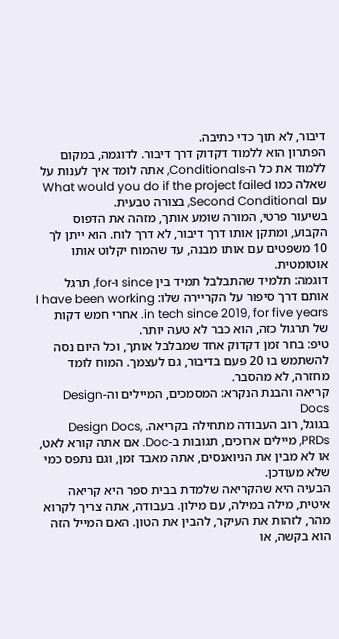דיבור, לא תוך כדי כתיבה.
הפתרון הוא ללמוד דקדוק דרך דיבור. לדוגמה, במקום ללמוד את כל ה-Conditionals, אתה לומד איך לענות על שאלה כמו What would you do if the project failed עם Second Conditional, בצורה טבעית.
בשיעור פרטי, המורה שומע אותך, מזהה את הדפוס הקבוע, ומתקן אותו דרך דיבור, לא דרך לוח. הוא ייתן לך 10 משפטים עם אותו מבנה, עד שהמוח יקלוט אותו אוטומטית.
דוגמה: תלמיד שהתבלבל תמיד בין since ו-for, תרגל אותם דרך סיפור על הקריירה שלו: I have been working in tech since 2019, for five years. אחרי חמש דקות של תרגול כזה, הוא כבר לא טעה יותר.
טיפ: בחר זמן דקדוק אחד שמבלבל אותך, וכל היום נסה להשתמש בו 20 פעם בדיבור, גם לעצמך. המוח לומד מחזרה, לא מהסבר.
קריאה והבנת הנקרא: המסמכים, המיילים וה-Design Docs
בגוגל, רוב העבודה מתחילה בקריאה. Design Docs, PRDs, מיילים ארוכים, תגובות ב-Doc. אם אתה קורא לאט, או לא מבין את הניואנסים, אתה מאבד זמן, וגם נתפס כמי שלא מעודכן.
הבעיה היא שהקריאה שלמדת בבית ספר היא קריאה איטית, מילה במילה, עם מילון. בעבודה, אתה צריך לקרוא מהר, לזהות את העיקר, להבין את הטון. האם המייל הזה הוא בקשה, או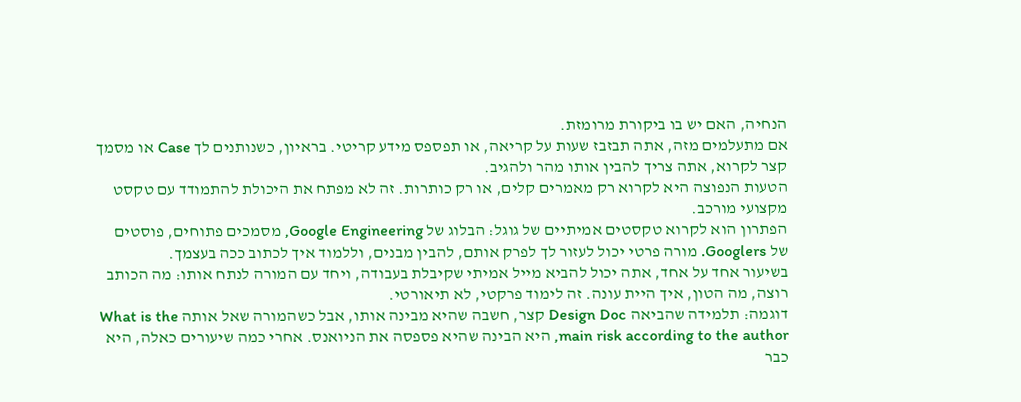הנחיה, האם יש בו ביקורת מרומזת.
אם מתעלמים מזה, אתה תבזבז שעות על קריאה, או תפספס מידע קריטי. בראיון, כשנותנים לך Case או מסמך קצר לקרוא, אתה צריך להבין אותו מהר ולהגיב.
הטעות הנפוצה היא לקרוא רק מאמרים קלים, או רק כותרות. זה לא מפתח את היכולת להתמודד עם טקסט מקצועי מורכב.
הפתרון הוא לקרוא טקסטים אמיתיים של גוגל: הבלוג של Google Engineering, מסמכים פתוחים, פוסטים של Googlers. מורה פרטי יכול לעזור לך לפרק אותם, להבין מבנים, וללמוד איך לכתוב ככה בעצמך.
בשיעור אחד על אחד, אתה יכול להביא מייל אמיתי שקיבלת בעבודה, ויחד עם המורה לנתח אותו: מה הכותב רוצה, מה הטון, איך היית עונה. זה לימוד פרקטי, לא תיאורטי.
דוגמה: תלמידה שהביאה Design Doc קצר, חשבה שהיא מבינה אותו, אבל כשהמורה שאל אותה What is the main risk according to the author, היא הבינה שהיא פספסה את הניואנס. אחרי כמה שיעורים כאלה, היא כבר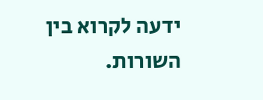ידעה לקרוא בין השורות.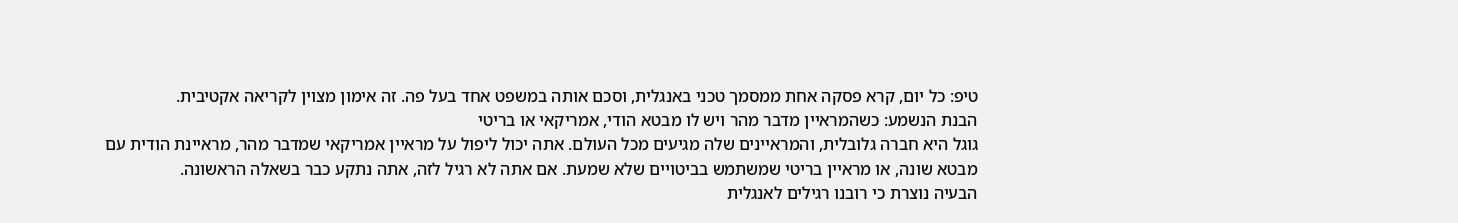טיפ: כל יום, קרא פסקה אחת ממסמך טכני באנגלית, וסכם אותה במשפט אחד בעל פה. זה אימון מצוין לקריאה אקטיבית.
הבנת הנשמע: כשהמראיין מדבר מהר ויש לו מבטא הודי, אמריקאי או בריטי
גוגל היא חברה גלובלית, והמראיינים שלה מגיעים מכל העולם. אתה יכול ליפול על מראיין אמריקאי שמדבר מהר, מראיינת הודית עם מבטא שונה, או מראיין בריטי שמשתמש בביטויים שלא שמעת. אם אתה לא רגיל לזה, אתה נתקע כבר בשאלה הראשונה.
הבעיה נוצרת כי רובנו רגילים לאנגלית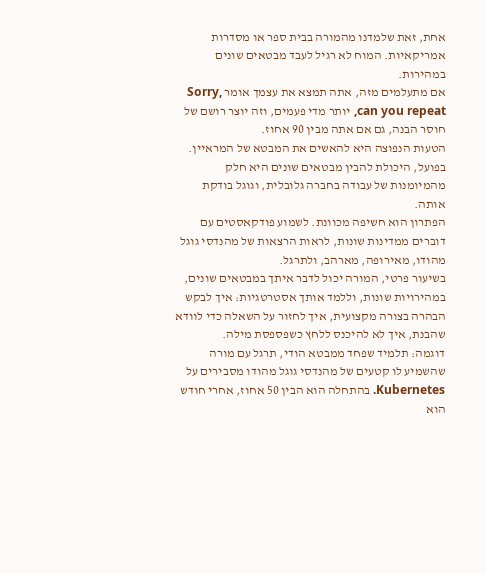אחת, זאת שלמדנו מהמורה בבית ספר או מסדרות אמריקאיות. המוח לא רגיל לעבד מבטאים שונים במהירות.
אם מתעלמים מזה, אתה תמצא את עצמך אומר Sorry, can you repeat, יותר מדי פעמים, וזה יוצר רושם של חוסר הבנה, גם אם אתה מבין 90 אחוז.
הטעות הנפוצה היא להאשים את המבטא של המראיין. בפועל, היכולת להבין מבטאים שונים היא חלק מהמיומנות של עבודה בחברה גלובלית, וגוגל בודקת אותה.
הפתרון הוא חשיפה מכוונת. לשמוע פודקאסטים עם דוברים ממדינות שונות, לראות הרצאות של מהנדסי גוגל מהודו, מאירופה, מארהב, ולתרגל.
בשיעור פרטי, המורה יכול לדבר איתך במבטאים שונים, במהירויות שונות, וללמד אותך אסטרטגיות: איך לבקש הבהרה בצורה מקצועית, איך לחזור על השאלה כדי לוודא שהבנת, איך לא להיכנס ללחץ כשפספסת מילה.
דוגמה: תלמיד שפחד ממבטא הודי, תרגל עם מורה שהשמיע לו קטעים של מהנדסי גוגל מהודו מסבירים על Kubernetes. בהתחלה הוא הבין 50 אחוז, אחרי חודש הוא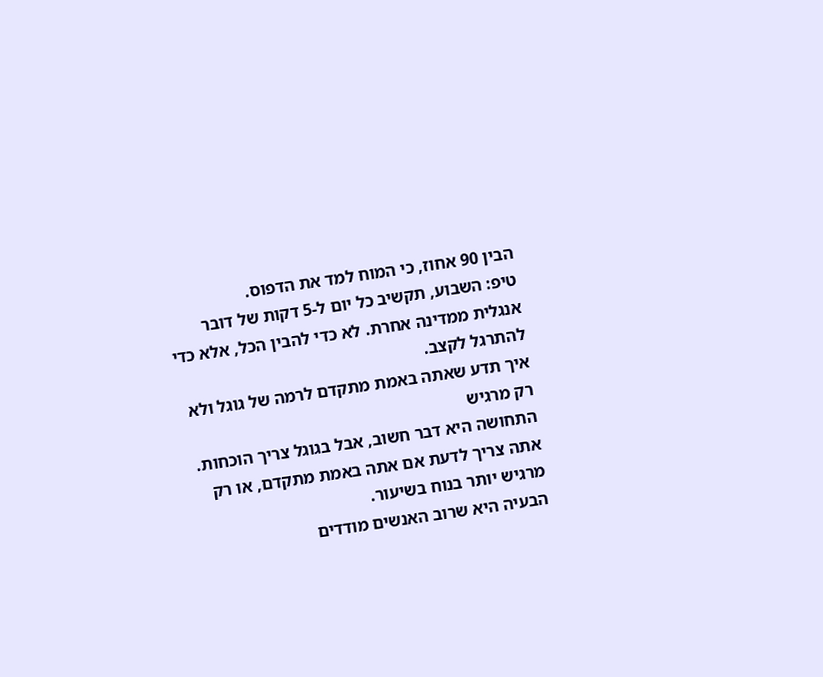הבין 90 אחוז, כי המוח למד את הדפוס.
טיפ: השבוע, תקשיב כל יום ל-5 דקות של דובר אנגלית ממדינה אחרת. לא כדי להבין הכל, אלא כדי להתרגל לקצב.
איך תדע שאתה באמת מתקדם לרמה של גוגל ולא רק מרגיש
התחושה היא דבר חשוב, אבל בגוגל צריך הוכחות. אתה צריך לדעת אם אתה באמת מתקדם, או רק מרגיש יותר בנוח בשיעור.
הבעיה היא שרוב האנשים מודדים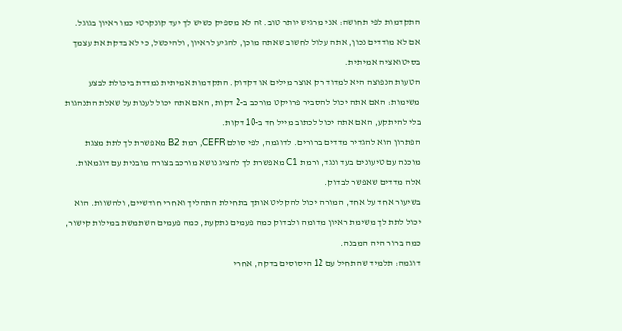התקדמות לפי תחושה: אני מרגיש יותר טוב. זה לא מספיק כשיש לך יעד קונקרטי כמו ראיון בגוגל.
אם לא מודדים נכון, אתה עלול לחשוב שאתה מוכן, להגיע לראיון, ולהיכשל, כי לא בדקת את עצמך בסיטואציה אמיתית.
הטעות הנפוצה היא למדוד רק אוצר מילים או דקדוק. התקדמות אמיתית נמדדת ביכולת לבצע משימות: האם אתה יכול להסביר פרויקט מורכב ב-2 דקות, האם אתה יכול לענות על שאלת התנהגות בלי להיתקע, האם אתה יכול לכתוב מייל חד ב-10 דקות.
הפתרון הוא להגדיר מדדים ברורים. לדוגמה, לפי סולם CEFR, רמת B2 מאפשרת לך לתת מצגת מוכנה עם טיעונים בעד ונגד, ורמת C1 מאפשרת לך להציג נושא מורכב בצורה מובנית עם דוגמאות. אלה מדדים שאפשר לבדוק.
בשיעור אחד על אחד, המורה יכול להקליט אותך בתחילת התהליך ואחרי חודשיים, ולהשוות. הוא יכול לתת לך משימת ראיון מדומה ולבדוק כמה פעמים נתקעת, כמה פעמים השתמשת במילות קישור, כמה ברור היה המבנה.
דוגמה: תלמיד שהתחיל עם 12 היסוסים בדקה, אחרי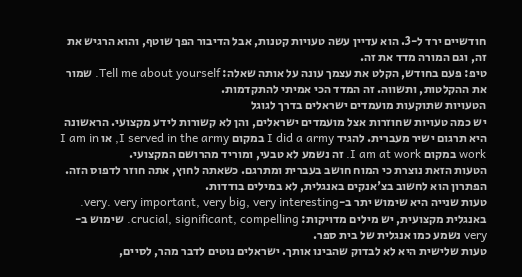חודשיים ירד ל-3. הוא עדיין עשה טעויות קטנות, אבל הדיבור הפך שוטף, והוא הרגיש את זה, וגם המורה מדד את זה.
טיפ: פעם בחודש, הקלט את עצמך עונה על אותה שאלה: Tell me about yourself. שמור את ההקלטות, ותשווה. זה המדד הכי אמיתי להתקדמות.
הטעויות שתוקעות מועמדים ישראלים בדרך לגוגל
יש כמה טעויות שחוזרות אצל מועמדים ישראלים, והן לא קשורות לידע מקצועי. הראשונה היא תרגום ישיר מעברית. להגיד I did a army במקום I served in the army, או I am in work במקום I am at work. זה נשמע לא טבעי, ומוריד מהרושם המקצועי.
הטעות הזאת נוצרת כי המוח חושב בעברית ומתרגם. כשאתה לחוץ, אתה חוזר לדפוס הזה. הפתרון הוא לחשוב בצ'אנקים באנגלית, לא במילים בודדות.
טעות שנייה היא שימוש יתר ב-very. very important, very big, very interesting. באנגלית מקצועית, יש מילים מדויקות: crucial, significant, compelling. שימוש ב-very נשמע כמו אנגלית של בית ספר.
טעות שלישית היא לא לבדוק שהבינו אותך. ישראלים נוטים לדבר מהר, לסיים,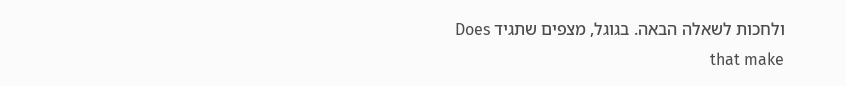ולחכות לשאלה הבאה. בגוגל, מצפים שתגיד Does that make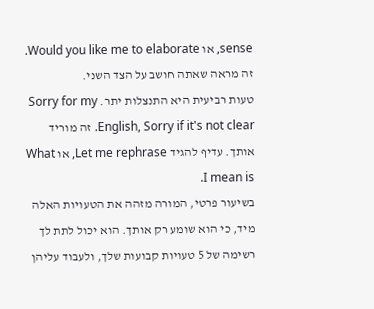sense, או Would you like me to elaborate. זה מראה שאתה חושב על הצד השני.
טעות רביעית היא התנצלות יתר. Sorry for my English, Sorry if it's not clear. זה מוריד אותך. עדיף להגיד Let me rephrase, או What I mean is.
בשיעור פרטי, המורה מזהה את הטעויות האלה מיד, כי הוא שומע רק אותך. הוא יכול לתת לך רשימה של 5 טעויות קבועות שלך, ולעבוד עליהן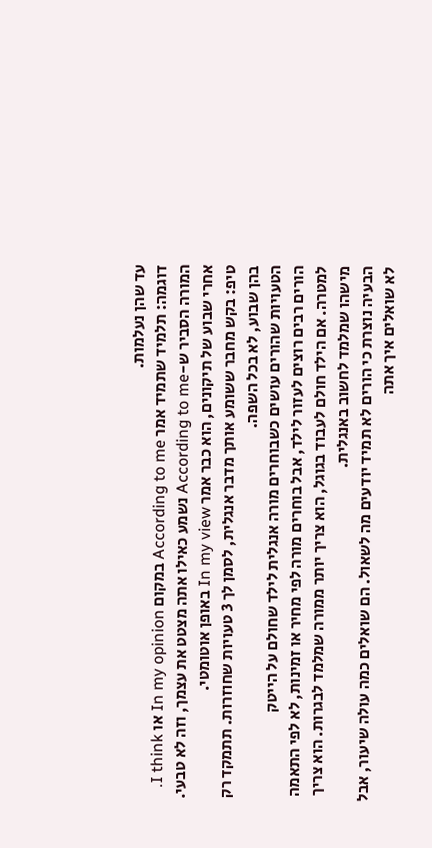עד שהן נעלמות.
דוגמה: תלמיד שתמיד אמר According to me במקום In my opinion או I think. המורה הסביר ש-According to me נשמע כאילו אתה מצטט את עצמך, וזה לא טבעי. אחרי שבוע של תיקונים, הוא כבר אמר In my view באופן אוטומטי.
טיפ: בקש מחבר ששומע אותך מדבר אנגלית, לסמן לך 3 טעויות שחוזרות. תתמקד רק בהן שבוע, לא בכל השפה.
הטעויות שהורים עושים כשבוחרים מורה אנגלית לילד שחולם על הייטק
הורים רבים רוצים לעזור לילד, אבל בוחרים מורה לפי מחיר או זמינות, לא לפי התאמה למטרה. אם הילד חולם לעבוד בגוגל, הוא צריך יותר ממורה שמלמד לבגרות. הוא צריך מישהו שמלמד לחשוב באנגלית.
הבעיה נוצרת כי הורים לא תמיד יודעים מה לשאול. הם שואלים כמה עולה שיעור, אבל לא שואלים איך אתה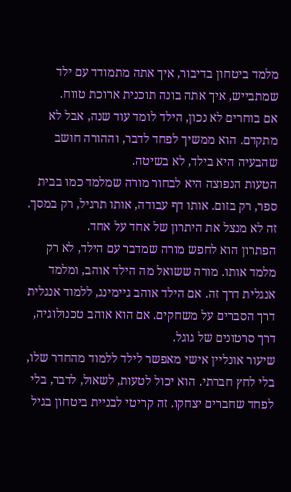מלמד ביטחון בדיבור, איך אתה מתמודד עם ילד שמתבייש, איך אתה בונה תוכנית ארוכת טווח.
אם בוחרים לא נכון, הילד לומד עוד שנה, אבל לא מתקדם. הוא ממשיך לפחד לדבר, וההורה חושב שהבעיה היא בילד, לא בשיטה.
הטעות הנפוצה היא לבחור מורה שמלמד כמו בבית ספר, רק בזום. אותו דף עבודה, אותו תרגיל, רק במסך. זה לא מנצל את היתרון של אחד על אחד.
הפתרון הוא לחפש מורה שמדבר עם הילד, לא רק מלמד אותו. מורה ששואל מה הילד אוהב, ומלמד אנגלית דרך זה. אם הילד אוהב גיימינג, ללמוד אנגלית דרך הסברים על משחקים. אם הוא אוהב טכנולוגיה, דרך סרטונים של גוגל.
שיעור אונליין אישי מאפשר לילד ללמוד מהחדר שלו, בלי לחץ חברתי. הוא יכול לטעות, לשאול, לדבר, בלי לפחד שחברים יצחקו. זה קריטי לבניית ביטחון בגיל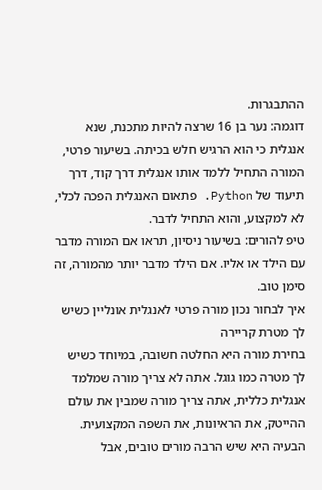ההתבגרות.
דוגמה: נער בן 16 שרצה להיות מתכנת, שנא אנגלית כי הוא הרגיש חלש בכיתה. בשיעור פרטי, המורה התחיל ללמד אותו אנגלית דרך קוד, דרך תיעוד של Python. פתאום האנגלית הפכה לכלי, לא למקצוע, והוא התחיל לדבר.
טיפ להורים: בשיעור ניסיון, תראו אם המורה מדבר עם הילד או אליו. אם הילד מדבר יותר מהמורה, זה סימן טוב.
איך לבחור נכון מורה פרטי לאנגלית אונליין כשיש לך מטרת קריירה
בחירת מורה היא החלטה חשובה, במיוחד כשיש לך מטרה כמו גוגל. אתה לא צריך מורה שמלמד אנגלית כללית, אתה צריך מורה שמבין את עולם ההייטק, את הראיונות, את השפה המקצועית.
הבעיה היא שיש הרבה מורים טובים, אבל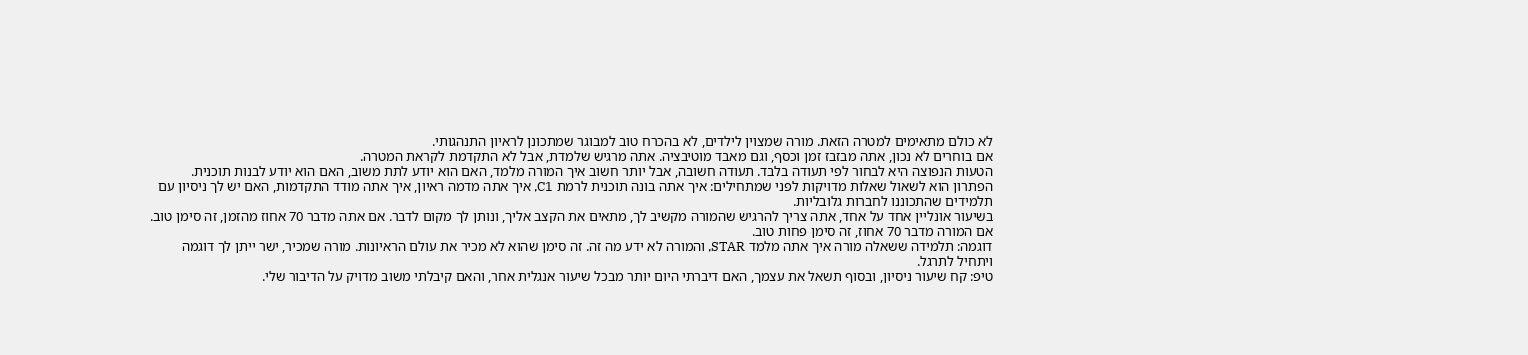לא כולם מתאימים למטרה הזאת. מורה שמצוין לילדים, לא בהכרח טוב למבוגר שמתכונן לראיון התנהגותי.
אם בוחרים לא נכון, אתה מבזבז זמן וכסף, וגם מאבד מוטיבציה. אתה מרגיש שלמדת, אבל לא התקדמת לקראת המטרה.
הטעות הנפוצה היא לבחור לפי תעודה בלבד. תעודה חשובה, אבל יותר חשוב איך המורה מלמד, האם הוא יודע לתת משוב, האם הוא יודע לבנות תוכנית.
הפתרון הוא לשאול שאלות מדויקות לפני שמתחילים: איך אתה בונה תוכנית לרמת C1, איך אתה מדמה ראיון, איך אתה מודד התקדמות, האם יש לך ניסיון עם תלמידים שהתכוננו לחברות גלובליות.
בשיעור אונליין אחד על אחד, אתה צריך להרגיש שהמורה מקשיב לך, מתאים את הקצב אליך, ונותן לך מקום לדבר. אם אתה מדבר 70 אחוז מהזמן, זה סימן טוב. אם המורה מדבר 70 אחוז, זה סימן פחות טוב.
דוגמה: תלמידה ששאלה מורה איך אתה מלמד STAR, והמורה לא ידע מה זה. זה סימן שהוא לא מכיר את עולם הראיונות. מורה שמכיר, ישר ייתן לך דוגמה ויתחיל לתרגל.
טיפ: קח שיעור ניסיון, ובסוף תשאל את עצמך, האם דיברתי היום יותר מבכל שיעור אנגלית אחר, והאם קיבלתי משוב מדויק על הדיבור שלי.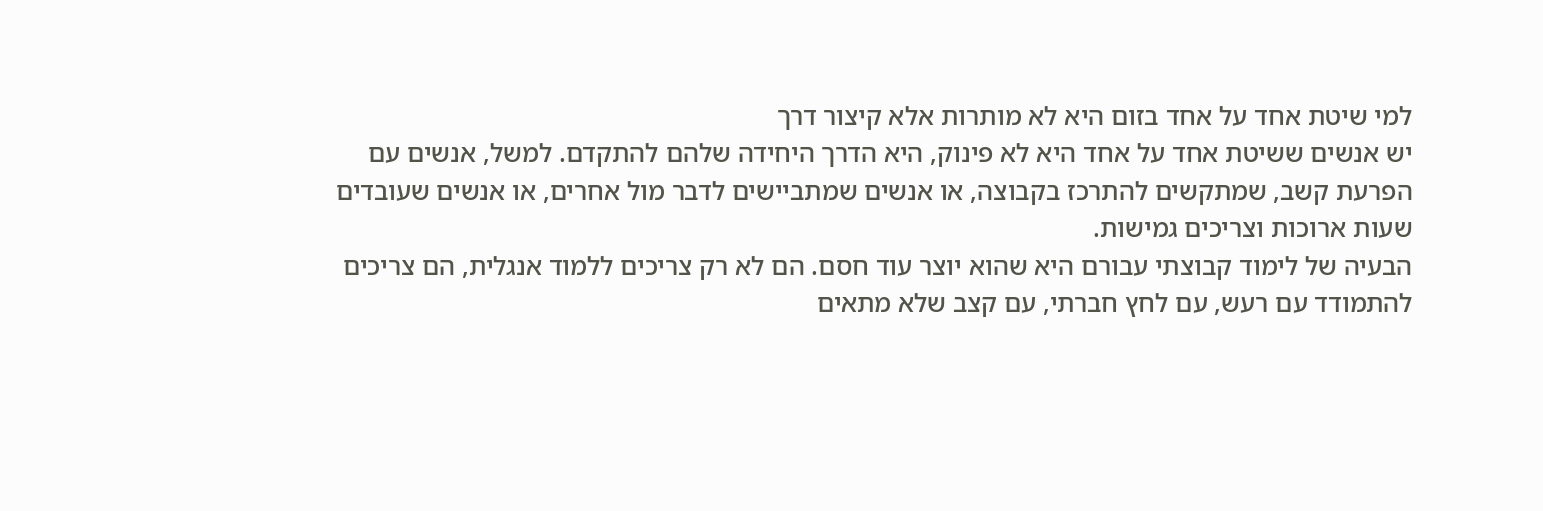למי שיטת אחד על אחד בזום היא לא מותרות אלא קיצור דרך
יש אנשים ששיטת אחד על אחד היא לא פינוק, היא הדרך היחידה שלהם להתקדם. למשל, אנשים עם הפרעת קשב, שמתקשים להתרכז בקבוצה, או אנשים שמתביישים לדבר מול אחרים, או אנשים שעובדים שעות ארוכות וצריכים גמישות.
הבעיה של לימוד קבוצתי עבורם היא שהוא יוצר עוד חסם. הם לא רק צריכים ללמוד אנגלית, הם צריכים להתמודד עם רעש, עם לחץ חברתי, עם קצב שלא מתאים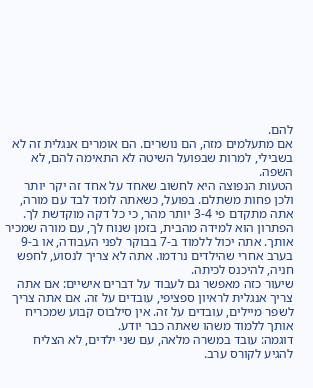להם.
אם מתעלמים מזה, הם נושרים. הם אומרים אנגלית זה לא בשבילי, למרות שבפועל השיטה לא התאימה להם, לא השפה.
הטעות הנפוצה היא לחשוב שאחד על אחד זה יקר יותר ולכן פחות משתלם. בפועל, כשאתה לומד לבד עם מורה, אתה מתקדם פי 3-4 יותר מהר, כי כל דקה מוקדשת לך.
הפתרון הוא למידה מהבית, בזמן שנוח לך, עם מורה שמכיר אותך. אתה יכול ללמוד ב-7 בבוקר לפני העבודה, או ב-9 בערב אחרי שהילדים נרדמו. אתה לא צריך לנסוע, לחפש חניה, להיכנס לכיתה.
שיעור כזה מאפשר גם לעבוד על דברים אישיים: אם אתה צריך אנגלית לראיון ספציפי, עובדים על זה. אם אתה צריך לשפר מיילים, עובדים על זה. אין סילבוס קבוע שמכריח אותך ללמוד משהו שאתה כבר יודע.
דוגמה: עובד במשרה מלאה, עם שני ילדים, לא הצליח להגיע לקורס ערב.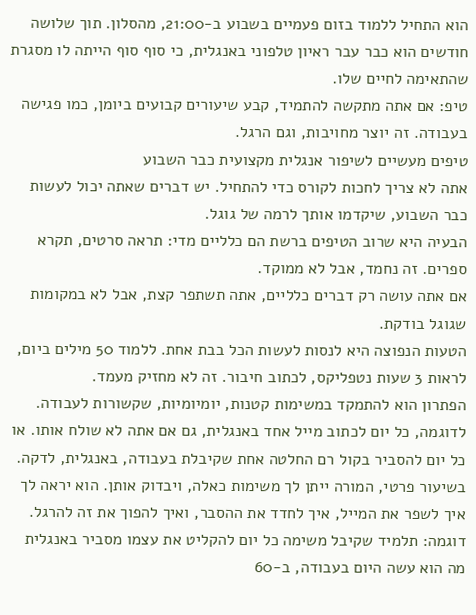הוא התחיל ללמוד בזום פעמיים בשבוע ב-21:00, מהסלון. תוך שלושה חודשים הוא כבר עבר ראיון טלפוני באנגלית, כי סוף סוף הייתה לו מסגרת שהתאימה לחיים שלו.
טיפ: אם אתה מתקשה להתמיד, קבע שיעורים קבועים ביומן, כמו פגישה בעבודה. זה יוצר מחויבות, וגם הרגל.
טיפים מעשיים לשיפור אנגלית מקצועית כבר השבוע
אתה לא צריך לחכות לקורס כדי להתחיל. יש דברים שאתה יכול לעשות כבר השבוע, שיקדמו אותך לרמה של גוגל.
הבעיה היא שרוב הטיפים ברשת הם כלליים מדי: תראה סרטים, תקרא ספרים. זה נחמד, אבל לא ממוקד.
אם אתה עושה רק דברים כלליים, אתה תשתפר קצת, אבל לא במקומות שגוגל בודקת.
הטעות הנפוצה היא לנסות לעשות הכל בבת אחת. ללמוד 50 מילים ביום, לראות 3 שעות נטפליקס, לכתוב חיבור. זה לא מחזיק מעמד.
הפתרון הוא להתמקד במשימות קטנות, יומיומיות, שקשורות לעבודה. לדוגמה, כל יום לכתוב מייל אחד באנגלית, גם אם אתה לא שולח אותו. או כל יום להסביר בקול רם החלטה אחת שקיבלת בעבודה, באנגלית, לדקה.
בשיעור פרטי, המורה ייתן לך משימות כאלה, ויבדוק אותן. הוא יראה לך איך לשפר את המייל, איך לחדד את ההסבר, ואיך להפוך את זה להרגל.
דוגמה: תלמיד שקיבל משימה כל יום להקליט את עצמו מסביר באנגלית מה הוא עשה היום בעבודה, ב-60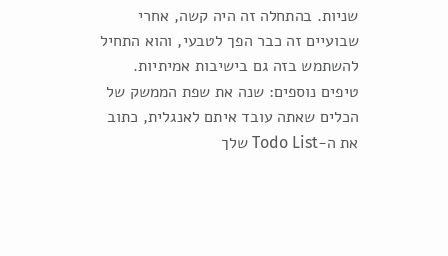שניות. בהתחלה זה היה קשה, אחרי שבועיים זה כבר הפך לטבעי, והוא התחיל להשתמש בזה גם בישיבות אמיתיות.
טיפים נוספים: שנה את שפת הממשק של הכלים שאתה עובד איתם לאנגלית, כתוב את ה-Todo List שלך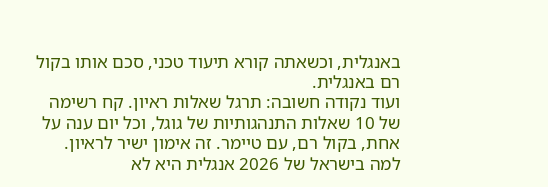באנגלית, וכשאתה קורא תיעוד טכני, סכם אותו בקול רם באנגלית.
ועוד נקודה חשובה: תרגל שאלות ראיון. קח רשימה של 10 שאלות התנהגותיות של גוגל, וכל יום ענה על אחת, בקול רם, עם טיימר. זה אימון ישיר לראיון.
למה בישראל של 2026 אנגלית היא לא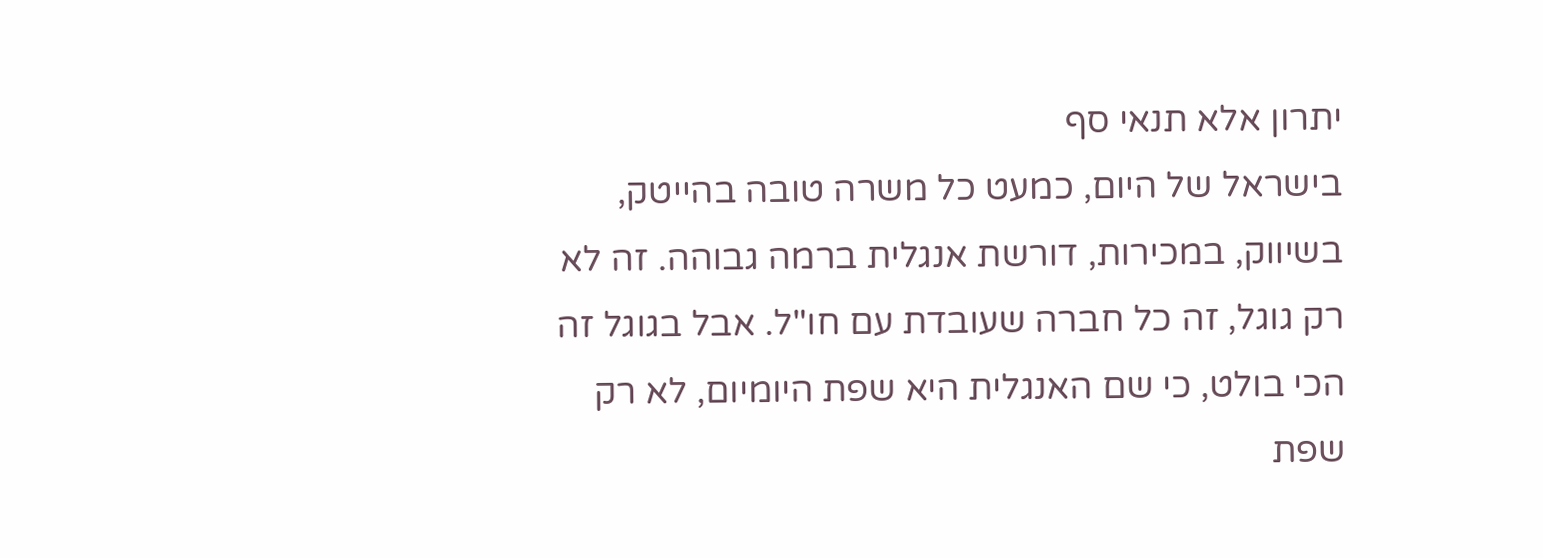יתרון אלא תנאי סף
בישראל של היום, כמעט כל משרה טובה בהייטק, בשיווק, במכירות, דורשת אנגלית ברמה גבוהה. זה לא רק גוגל, זה כל חברה שעובדת עם חו"ל. אבל בגוגל זה הכי בולט, כי שם האנגלית היא שפת היומיום, לא רק שפת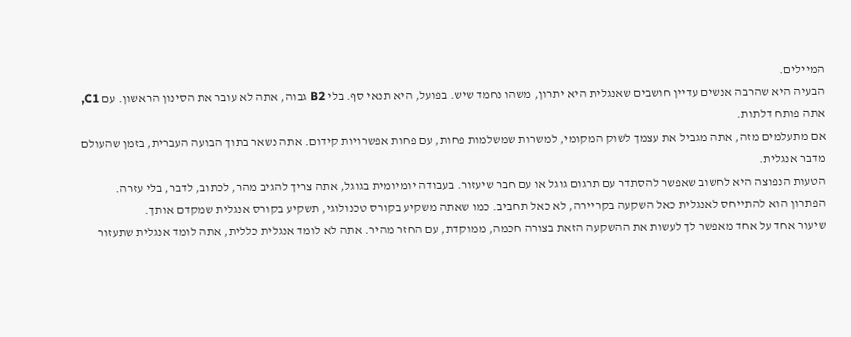המיילים.
הבעיה היא שהרבה אנשים עדיין חושבים שאנגלית היא יתרון, משהו נחמד שיש. בפועל, היא תנאי סף. בלי B2 גבוה, אתה לא עובר את הסינון הראשון. עם C1, אתה פותח דלתות.
אם מתעלמים מזה, אתה מגביל את עצמך לשוק המקומי, למשרות שמשלמות פחות, עם פחות אפשרויות קידום. אתה נשאר בתוך הבועה העברית, בזמן שהעולם מדבר אנגלית.
הטעות הנפוצה היא לחשוב שאפשר להסתדר עם תרגום גוגל או עם חבר שיעזור. בעבודה יומיומית בגוגל, אתה צריך להגיב מהר, לכתוב, לדבר, בלי עזרה.
הפתרון הוא להתייחס לאנגלית כאל השקעה בקריירה, לא כאל תחביב. כמו שאתה משקיע בקורס טכנולוגי, תשקיע בקורס אנגלית שמקדם אותך.
שיעור אחד על אחד מאפשר לך לעשות את ההשקעה הזאת בצורה חכמה, ממוקדת, עם החזר מהיר. אתה לא לומד אנגלית כללית, אתה לומד אנגלית שתעזור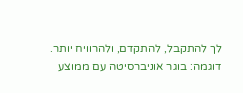לך להתקבל, להתקדם, ולהרוויח יותר.
דוגמה: בוגר אוניברסיטה עם ממוצע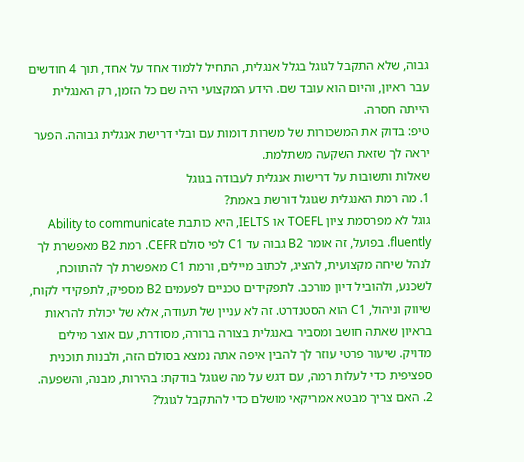גבוה, שלא התקבל לגוגל בגלל אנגלית, התחיל ללמוד אחד על אחד, תוך 4 חודשים עבר ראיון, והיום הוא עובד שם. הידע המקצועי היה שם כל הזמן, רק האנגלית הייתה חסרה.
טיפ: בדוק את המשכורות של משרות דומות עם ובלי דרישת אנגלית גבוהה. הפער יראה לך שזאת השקעה משתלמת.
שאלות ותשובות על דרישות אנגלית לעבודה בגוגל
1. מה רמת האנגלית שגוגל דורשת באמת?
גוגל לא מפרסמת ציון TOEFL או IELTS, היא כותבת Ability to communicate fluently. בפועל, זה אומר B2 גבוה עד C1 לפי סולם CEFR. רמת B2 מאפשרת לך לנהל שיחה מקצועית, להציג, לכתוב מיילים, ורמת C1 מאפשרת לך להתווכח, לשכנע, ולהוביל דיון מורכב. לתפקידים טכניים לפעמים B2 מספיק, לתפקידי לקוח, שיווק וניהול, C1 הוא הסטנדרט. זה לא עניין של תעודה, אלא של יכולת להראות בראיון שאתה חושב ומסביר באנגלית בצורה ברורה, מסודרת, עם אוצר מילים מדויק. שיעור פרטי עוזר לך להבין איפה אתה נמצא בסולם הזה, ולבנות תוכנית ספציפית כדי לעלות רמה, עם דגש על מה שגוגל בודקת: בהירות, מבנה, והשפעה.
2. האם צריך מבטא אמריקאי מושלם כדי להתקבל לגוגל?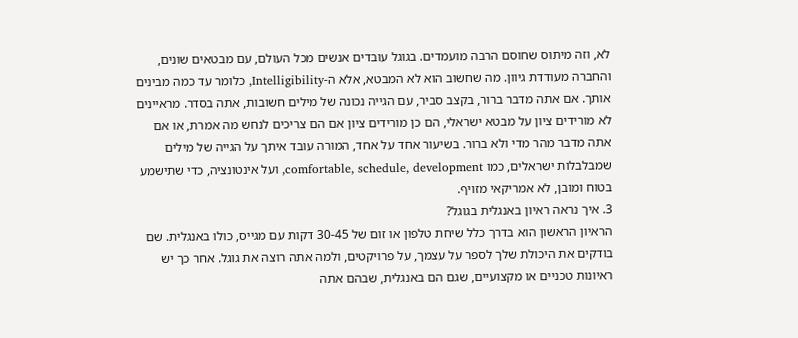לא, וזה מיתוס שחוסם הרבה מועמדים. בגוגל עובדים אנשים מכל העולם, עם מבטאים שונים, והחברה מעודדת גיוון. מה שחשוב הוא לא המבטא, אלא ה-Intelligibility, כלומר עד כמה מבינים אותך. אם אתה מדבר ברור, בקצב סביר, עם הגייה נכונה של מילים חשובות, אתה בסדר. מראיינים לא מורידים ציון על מבטא ישראלי, הם כן מורידים ציון אם הם צריכים לנחש מה אמרת, או אם אתה מדבר מהר מדי ולא ברור. בשיעור אחד על אחד, המורה עובד איתך על הגייה של מילים שמבלבלות ישראלים, כמו comfortable, schedule, development, ועל אינטונציה, כדי שתישמע בטוח ומובן, לא אמריקאי מזויף.
3. איך נראה ראיון באנגלית בגוגל?
הראיון הראשון הוא בדרך כלל שיחת טלפון או זום של 30-45 דקות עם מגייס, כולו באנגלית. שם בודקים את היכולת שלך לספר על עצמך, על פרויקטים, ולמה אתה רוצה את גוגל. אחר כך יש ראיונות טכניים או מקצועיים, שגם הם באנגלית, שבהם אתה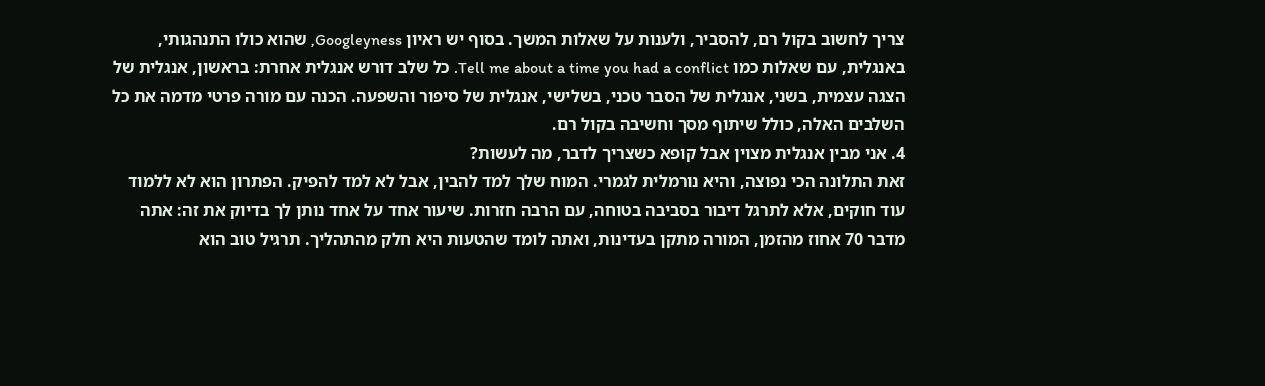צריך לחשוב בקול רם, להסביר, ולענות על שאלות המשך. בסוף יש ראיון Googleyness, שהוא כולו התנהגותי, באנגלית, עם שאלות כמו Tell me about a time you had a conflict. כל שלב דורש אנגלית אחרת: בראשון, אנגלית של הצגה עצמית, בשני, אנגלית של הסבר טכני, בשלישי, אנגלית של סיפור והשפעה. הכנה עם מורה פרטי מדמה את כל השלבים האלה, כולל שיתוף מסך וחשיבה בקול רם.
4. אני מבין אנגלית מצוין אבל קופא כשצריך לדבר, מה לעשות?
זאת התלונה הכי נפוצה, והיא נורמלית לגמרי. המוח שלך למד להבין, אבל לא למד להפיק. הפתרון הוא לא ללמוד עוד חוקים, אלא לתרגל דיבור בסביבה בטוחה, עם הרבה חזרות. שיעור אחד על אחד נותן לך בדיוק את זה: אתה מדבר 70 אחוז מהזמן, המורה מתקן בעדינות, ואתה לומד שהטעות היא חלק מהתהליך. תרגיל טוב הוא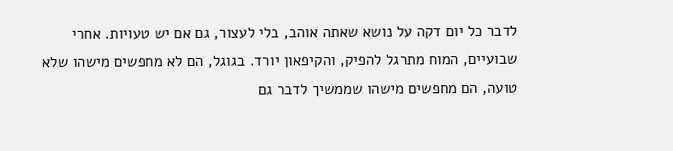לדבר כל יום דקה על נושא שאתה אוהב, בלי לעצור, גם אם יש טעויות. אחרי שבועיים, המוח מתרגל להפיק, והקיפאון יורד. בגוגל, הם לא מחפשים מישהו שלא טועה, הם מחפשים מישהו שממשיך לדבר גם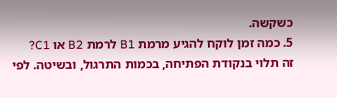כשקשה.
5. כמה זמן לוקח להגיע מרמת B1 לרמת B2 או C1?
זה תלוי בנקודת הפתיחה, בכמות התרגול, ובשיטה. לפי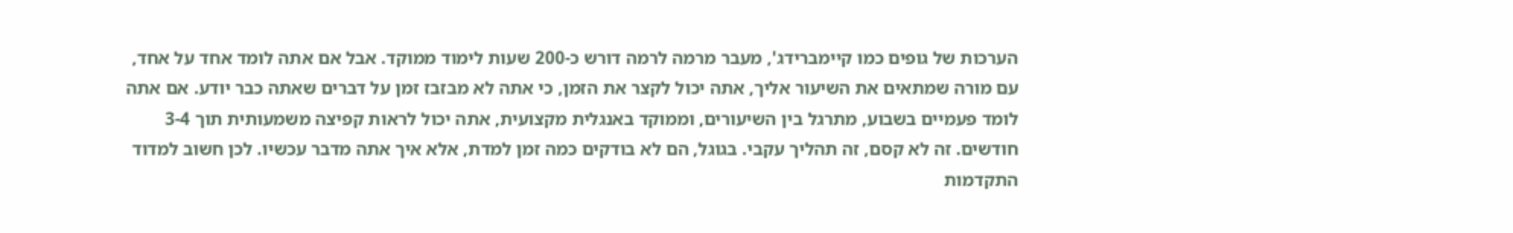הערכות של גופים כמו קיימברידג', מעבר מרמה לרמה דורש כ-200 שעות לימוד ממוקד. אבל אם אתה לומד אחד על אחד, עם מורה שמתאים את השיעור אליך, אתה יכול לקצר את הזמן, כי אתה לא מבזבז זמן על דברים שאתה כבר יודע. אם אתה לומד פעמיים בשבוע, מתרגל בין השיעורים, וממוקד באנגלית מקצועית, אתה יכול לראות קפיצה משמעותית תוך 3-4 חודשים. זה לא קסם, זה תהליך עקבי. בגוגל, הם לא בודקים כמה זמן למדת, אלא איך אתה מדבר עכשיו. לכן חשוב למדוד התקדמות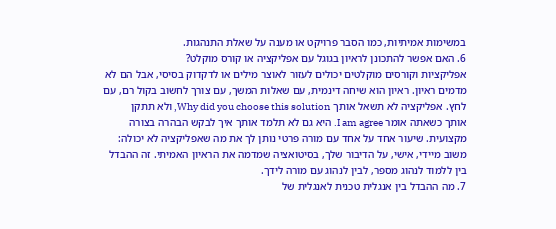במשימות אמיתיות, כמו הסבר פרויקט או מענה על שאלת התנהגות.
6. האם אפשר להתכונן לראיון בגוגל עם אפליקציה או קורס מוקלט?
אפליקציות וקורסים מוקלטים יכולים לעזור לאוצר מילים או לדקדוק בסיסי, אבל הם לא מדמים ראיון. ראיון הוא שיחה דינמית, עם שאלות המשך, עם צורך לחשוב בקול רם, עם לחץ. אפליקציה לא תשאל אותך Why did you choose this solution, ולא תתקן אותך כשאתה אומר I am agree. היא גם לא תלמד אותך איך לבקש הבהרה בצורה מקצועית. שיעור אחד על אחד עם מורה פרטי נותן לך את מה שאפליקציה לא יכולה: משוב מיידי, אישי, על הדיבור שלך, בסיטואציה שמדמה את הראיון האמיתי. זה ההבדל בין ללמוד לנהוג מספר, לבין לנהוג עם מורה לידך.
7. מה ההבדל בין אנגלית טכנית לאנגלית של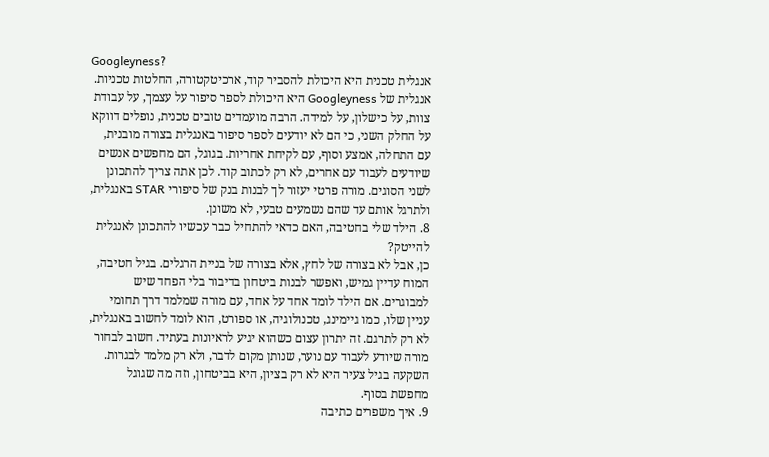Googleyness?
אנגלית טכנית היא היכולת להסביר קוד, ארכיטקטורה, החלטות טכניות. אנגלית של Googleyness היא היכולת לספר סיפור על עצמך, על עבודת צוות, על כישלון, על למידה. הרבה מועמדים טובים טכנית, נופלים דווקא על החלק השני, כי הם לא יודעים לספר סיפור באנגלית בצורה מובנית, עם התחלה, אמצע וסוף, עם לקיחת אחריות. בגוגל, הם מחפשים אנשים שיודעים לעבוד עם אחרים, לא רק לכתוב קוד. לכן אתה צריך להתכונן לשני הסוגים. מורה פרטי יעזור לך לבנות בנק של סיפורי STAR באנגלית, ולתרגל אותם עד שהם נשמעים טבעי, לא משונן.
8. הילד שלי בחטיבה, האם כדאי להתחיל כבר עכשיו להתכונן לאנגלית להייטק?
כן, אבל לא בצורה של לחץ, אלא בצורה של בניית הרגלים. בגיל חטיבה, המוח עדיין גמיש, ואפשר לבנות ביטחון בדיבור בלי הפחד שיש למבוגרים. אם הילד לומד אחד על אחד, עם מורה שמלמד דרך תחומי עניין שלו, כמו גיימינג, טכנולוגיה, או ספורט, הוא לומד לחשוב באנגלית, לא רק לתרגם. זה יתרון עצום כשהוא יגיע לראיונות בעתיד. חשוב לבחור מורה שיודע לעבוד עם נוער, שנותן מקום לדבר, ולא רק מלמד לבגרות. השקעה בגיל צעיר היא לא רק בציון, היא בביטחון, וזה מה שגוגל מחפשת בסוף.
9. איך משפרים כתיבה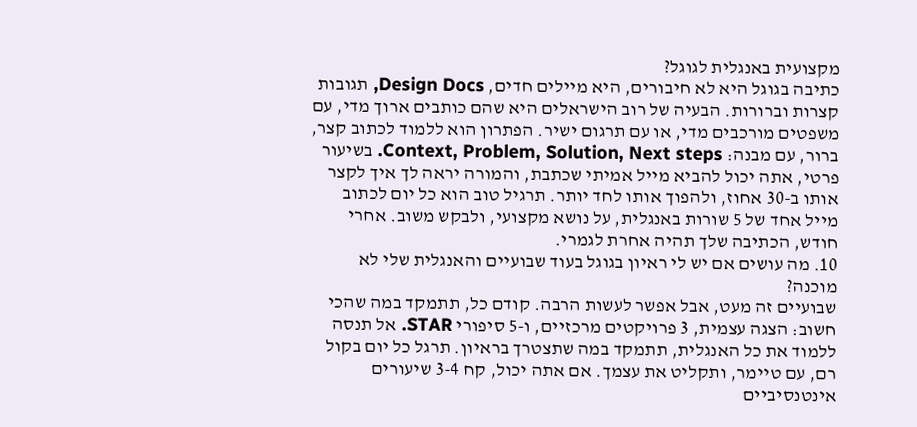מקצועית באנגלית לגוגל?
כתיבה בגוגל היא לא חיבורים, היא מיילים חדים, Design Docs, תגובות קצרות וברורות. הבעיה של רוב הישראלים היא שהם כותבים ארוך מדי, עם משפטים מורכבים מדי, או עם תרגום ישיר. הפתרון הוא ללמוד לכתוב קצר, ברור, עם מבנה: Context, Problem, Solution, Next steps. בשיעור פרטי, אתה יכול להביא מייל אמיתי שכתבת, והמורה יראה לך איך לקצר אותו ב-30 אחוז, ולהפוך אותו לחד יותר. תרגיל טוב הוא כל יום לכתוב מייל אחד של 5 שורות באנגלית, על נושא מקצועי, ולבקש משוב. אחרי חודש, הכתיבה שלך תהיה אחרת לגמרי.
10. מה עושים אם יש לי ראיון בגוגל בעוד שבועיים והאנגלית שלי לא מוכנה?
שבועיים זה מעט, אבל אפשר לעשות הרבה. קודם כל, תתמקד במה שהכי חשוב: הצגה עצמית, 3 פרויקטים מרכזיים, ו-5 סיפורי STAR. אל תנסה ללמוד את כל האנגלית, תתמקד במה שתצטרך בראיון. תרגל כל יום בקול רם, עם טיימר, ותקליט את עצמך. אם אתה יכול, קח 3-4 שיעורים אינטנסיביים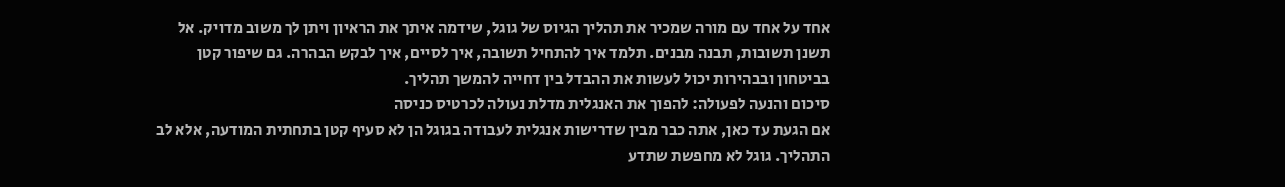אחד על אחד עם מורה שמכיר את תהליך הגיוס של גוגל, שידמה איתך את הראיון ויתן לך משוב מדויק. אל תשנן תשובות, תבנה מבנים. תלמד איך להתחיל תשובה, איך לסיים, איך לבקש הבהרה. גם שיפור קטן בביטחון ובבהירות יכול לעשות את ההבדל בין דחייה להמשך תהליך.
סיכום והנעה לפעולה: להפוך את האנגלית מדלת נעולה לכרטיס כניסה
אם הגעת עד כאן, אתה כבר מבין שדרישות אנגלית לעבודה בגוגל הן לא סעיף קטן בתחתית המודעה, אלא לב התהליך. גוגל לא מחפשת שתדע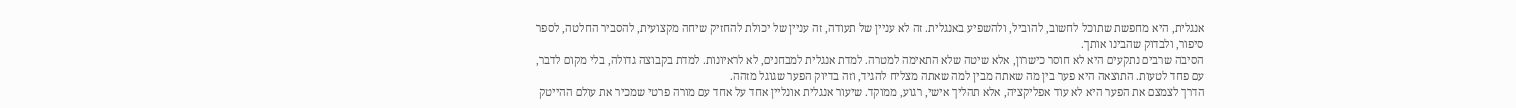אנגלית, היא מחפשת שתוכל לחשוב, להוביל, ולהשפיע באנגלית. זה לא עניין של תעודה, זה עניין של יכולת להחזיק שיחה מקצועית, להסביר החלטה, לספר סיפור, ולבדוק שהבינו אותך.
הסיבה שרבים נתקעים היא לא חוסר כישרון, אלא שיטה שלא התאימה למטרה. למדת אנגלית למבחנים, לא לראיונות. למדת בקבוצה גדולה, בלי מקום לדבר, עם פחד לטעות. התוצאה היא פער בין מה שאתה מבין למה שאתה מצליח להגיד, וזה בדיוק הפער שגוגל מזהה.
הדרך לצמצם את הפער היא לא עוד אפליקציה, אלא תהליך אישי, רגוע, ממוקד. שיעור אנגלית אונליין אחד על אחד עם מורה פרטי שמכיר את עולם ההייטק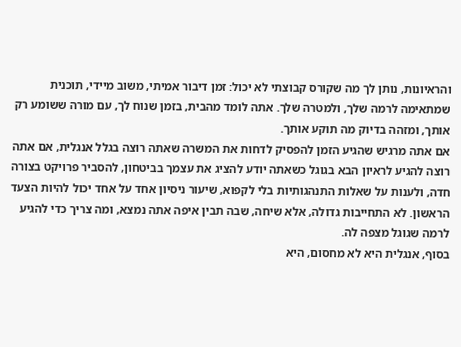והראיונות, נותן לך מה שקורס קבוצתי לא יכול: זמן דיבור אמיתי, משוב מיידי, תוכנית שמתאימה לרמה שלך, ולמטרה שלך. אתה לומד מהבית, בזמן שנוח לך, עם מורה ששומע רק אותך, ומזהה בדיוק מה תוקע אותך.
אם אתה מרגיש שהגיע הזמן להפסיק לדחות את המשרה שאתה רוצה בגלל אנגלית, אם אתה רוצה להגיע לראיון הבא בגוגל כשאתה יודע להציג את עצמך בביטחון, להסביר פרויקט בצורה חדה, ולענות על שאלות התנהגותיות בלי לקפוא, שיעור ניסיון אחד על אחד יכול להיות הצעד הראשון. לא התחייבות גדולה, אלא שיחה, שבה תבין איפה אתה נמצא, ומה צריך כדי להגיע לרמה שגוגל מצפה לה.
בסוף, אנגלית היא לא מחסום, היא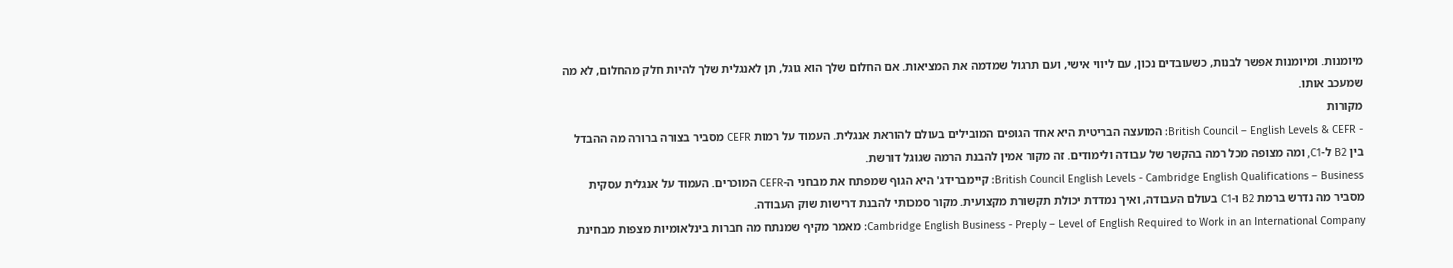מיומנות. ומיומנות אפשר לבנות, כשעובדים נכון, עם ליווי אישי, ועם תרגול שמדמה את המציאות. אם החלום שלך הוא גוגל, תן לאנגלית שלך להיות חלק מהחלום, לא מה שמעכב אותו.
מקורות
- British Council – English Levels & CEFR: המועצה הבריטית היא אחד הגופים המובילים בעולם להוראת אנגלית. העמוד על רמות CEFR מסביר בצורה ברורה מה ההבדל בין B2 ל-C1, ומה מצופה מכל רמה בהקשר של עבודה ולימודים. זה מקור אמין להבנת הרמה שגוגל דורשת.
British Council English Levels - Cambridge English Qualifications – Business: קיימברידג' היא הגוף שמפתח את מבחני ה-CEFR המוכרים. העמוד על אנגלית עסקית מסביר מה נדרש ברמת B2 ו-C1 בעולם העבודה, ואיך נמדדת יכולת תקשורת מקצועית. מקור סמכותי להבנת דרישות שוק העבודה.
Cambridge English Business - Preply – Level of English Required to Work in an International Company: מאמר מקיף שמנתח מה חברות בינלאומיות מצפות מבחינת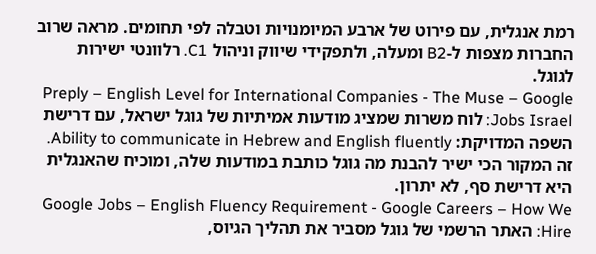רמת אנגלית, עם פירוט של ארבע המיומנויות וטבלה לפי תחומים. מראה שרוב החברות מצפות ל-B2 ומעלה, ולתפקידי שיווק וניהול C1. רלוונטי ישירות לגוגל.
Preply – English Level for International Companies - The Muse – Google Jobs Israel: לוח משרות שמציג מודעות אמיתיות של גוגל ישראל, עם דרישת השפה המדויקת: Ability to communicate in Hebrew and English fluently. זה המקור הכי ישיר להבנת מה גוגל כותבת במודעות שלה, ומוכיח שהאנגלית היא דרישת סף, לא יתרון.
Google Jobs – English Fluency Requirement - Google Careers – How We Hire: האתר הרשמי של גוגל מסביר את תהליך הגיוס,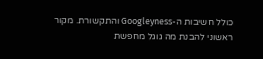כולל חשיבות ה-Googleyness והתקשורת. מקור ראשוני להבנת מה גוגל מחפשת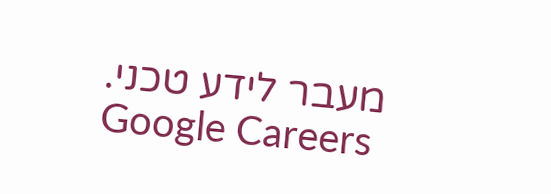מעבר לידע טכני.
Google Careers